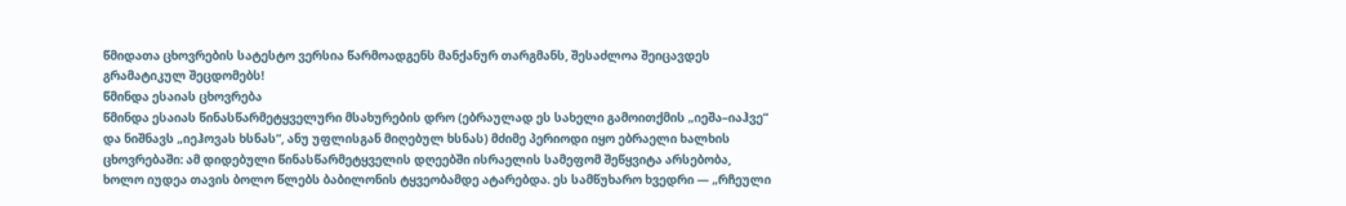წმიდათა ცხოვრების სატესტო ვერსია წარმოადგენს მანქანურ თარგმანს, შესაძლოა შეიცავდეს გრამატიკულ შეცდომებს!
წმინდა ესაიას ცხოვრება
წმინდა ესაიას წინასწარმეტყველური მსახურების დრო (ებრაულად ეს სახელი გამოითქმის „იეშა–იაჰვე“ და ნიშნავს „იეჰოვას ხსნას“, ანუ უფლისგან მიღებულ ხსნას) მძიმე პერიოდი იყო ებრაელი ხალხის ცხოვრებაში: ამ დიდებული წინასწარმეტყველის დღეებში ისრაელის სამეფომ შეწყვიტა არსებობა, ხოლო იუდეა თავის ბოლო წლებს ბაბილონის ტყვეობამდე ატარებდა. ეს სამწუხარო ხვედრი — „რჩეული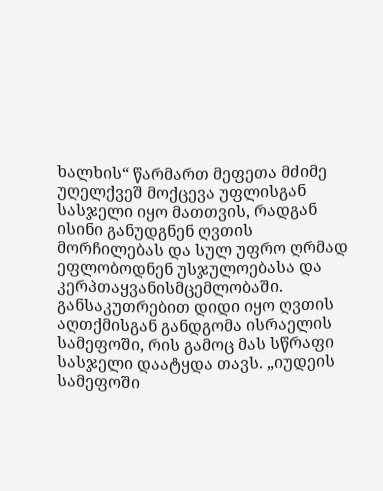ხალხის“ წარმართ მეფეთა მძიმე უღელქვეშ მოქცევა უფლისგან სასჯელი იყო მათთვის, რადგან ისინი განუდგნენ ღვთის მორჩილებას და სულ უფრო ღრმად ეფლობოდნენ უსჯულოებასა და კერპთაყვანისმცემლობაში. განსაკუთრებით დიდი იყო ღვთის აღთქმისგან განდგომა ისრაელის სამეფოში, რის გამოც მას სწრაფი სასჯელი დაატყდა თავს. „იუდეის სამეფოში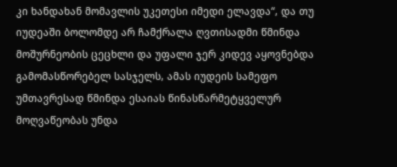კი ხანდახან მომავლის უკეთესი იმედი ელავდა“, და თუ იუდეაში ბოლომდე არ ჩამქრალა ღვთისადმი წმინდა მოშურნეობის ცეცხლი და უფალი ჯერ კიდევ აყოვნებდა გამომასწორებელ სასჯელს, ამას იუდეის სამეფო უმთავრესად წმინდა ესაიას წინასწარმეტყველურ მოღვაწეობას უნდა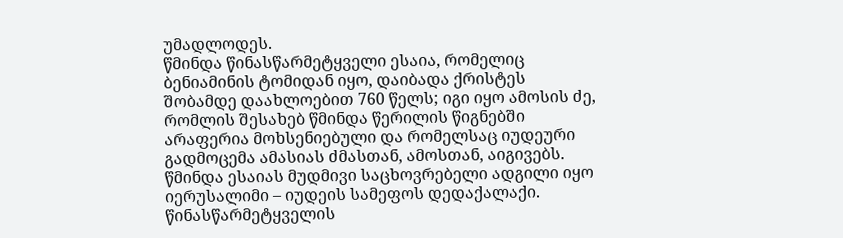უმადლოდეს.
წმინდა წინასწარმეტყველი ესაია, რომელიც ბენიამინის ტომიდან იყო, დაიბადა ქრისტეს შობამდე დაახლოებით 760 წელს; იგი იყო ამოსის ძე, რომლის შესახებ წმინდა წერილის წიგნებში არაფერია მოხსენიებული და რომელსაც იუდეური გადმოცემა ამასიას ძმასთან, ამოსთან, აიგივებს. წმინდა ესაიას მუდმივი საცხოვრებელი ადგილი იყო იერუსალიმი – იუდეის სამეფოს დედაქალაქი. წინასწარმეტყველის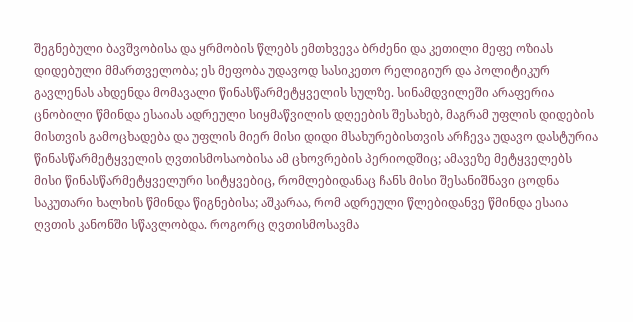შეგნებული ბავშვობისა და ყრმობის წლებს ემთხვევა ბრძენი და კეთილი მეფე ოზიას დიდებული მმართველობა; ეს მეფობა უდავოდ სასიკეთო რელიგიურ და პოლიტიკურ გავლენას ახდენდა მომავალი წინასწარმეტყველის სულზე. სინამდვილეში არაფერია ცნობილი წმინდა ესაიას ადრეული სიყმაწვილის დღეების შესახებ, მაგრამ უფლის დიდების მისთვის გამოცხადება და უფლის მიერ მისი დიდი მსახურებისთვის არჩევა უდავო დასტურია წინასწარმეტყველის ღვთისმოსაობისა ამ ცხოვრების პერიოდშიც; ამავეზე მეტყველებს მისი წინასწარმეტყველური სიტყვებიც, რომლებიდანაც ჩანს მისი შესანიშნავი ცოდნა საკუთარი ხალხის წმინდა წიგნებისა; აშკარაა, რომ ადრეული წლებიდანვე წმინდა ესაია ღვთის კანონში სწავლობდა. როგორც ღვთისმოსავმა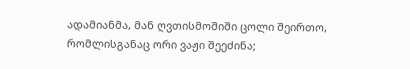ადამიანმა, მან ღვთისმოშიში ცოლი შეირთო, რომლისგანაც ორი ვაჟი შეეძინა;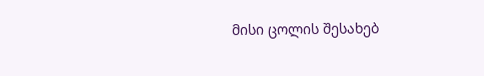მისი ცოლის შესახებ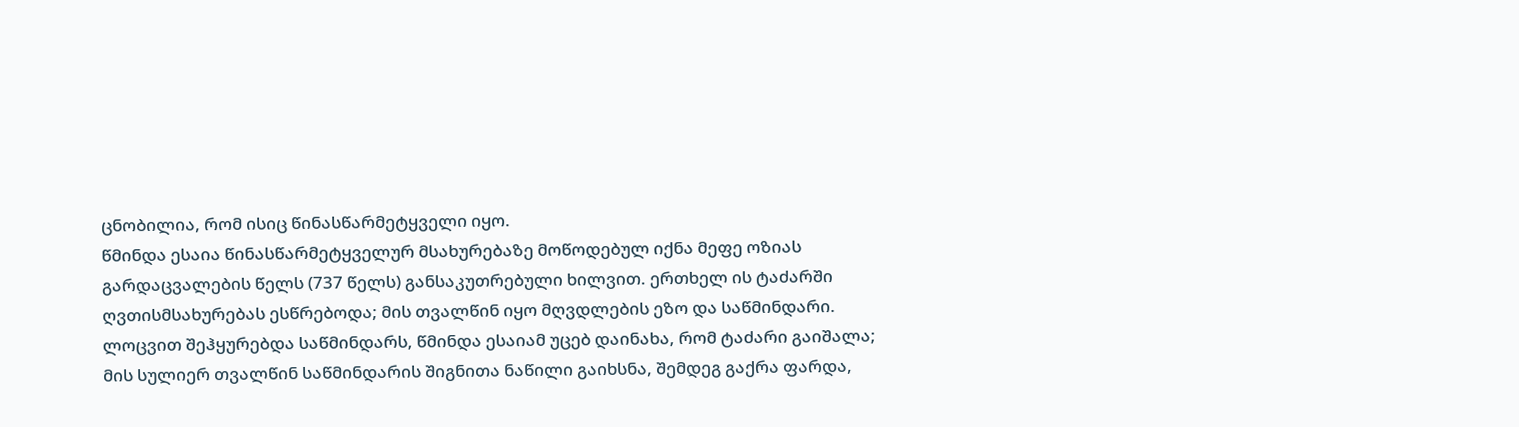ცნობილია, რომ ისიც წინასწარმეტყველი იყო.
წმინდა ესაია წინასწარმეტყველურ მსახურებაზე მოწოდებულ იქნა მეფე ოზიას გარდაცვალების წელს (737 წელს) განსაკუთრებული ხილვით. ერთხელ ის ტაძარში ღვთისმსახურებას ესწრებოდა; მის თვალწინ იყო მღვდლების ეზო და საწმინდარი. ლოცვით შეჰყურებდა საწმინდარს, წმინდა ესაიამ უცებ დაინახა, რომ ტაძარი გაიშალა; მის სულიერ თვალწინ საწმინდარის შიგნითა ნაწილი გაიხსნა, შემდეგ გაქრა ფარდა,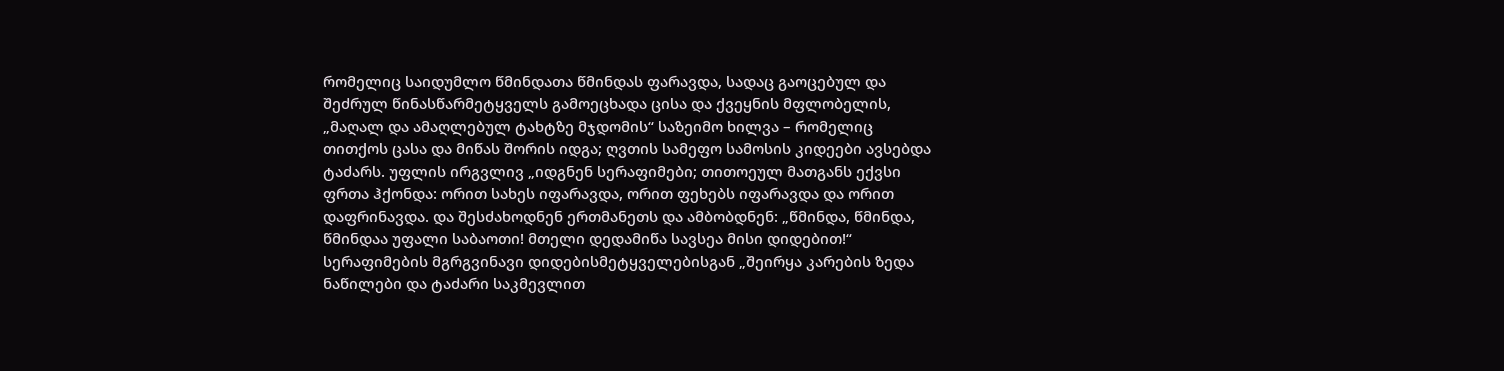რომელიც საიდუმლო წმინდათა წმინდას ფარავდა, სადაც გაოცებულ და შეძრულ წინასწარმეტყველს გამოეცხადა ცისა და ქვეყნის მფლობელის, „მაღალ და ამაღლებულ ტახტზე მჯდომის“ საზეიმო ხილვა – რომელიც თითქოს ცასა და მიწას შორის იდგა; ღვთის სამეფო სამოსის კიდეები ავსებდა ტაძარს. უფლის ირგვლივ „იდგნენ სერაფიმები; თითოეულ მათგანს ექვსი ფრთა ჰქონდა: ორით სახეს იფარავდა, ორით ფეხებს იფარავდა და ორით დაფრინავდა. და შესძახოდნენ ერთმანეთს და ამბობდნენ: „წმინდა, წმინდა, წმინდაა უფალი საბაოთი! მთელი დედამიწა სავსეა მისი დიდებით!“
სერაფიმების მგრგვინავი დიდებისმეტყველებისგან „შეირყა კარების ზედა ნაწილები და ტაძარი საკმევლით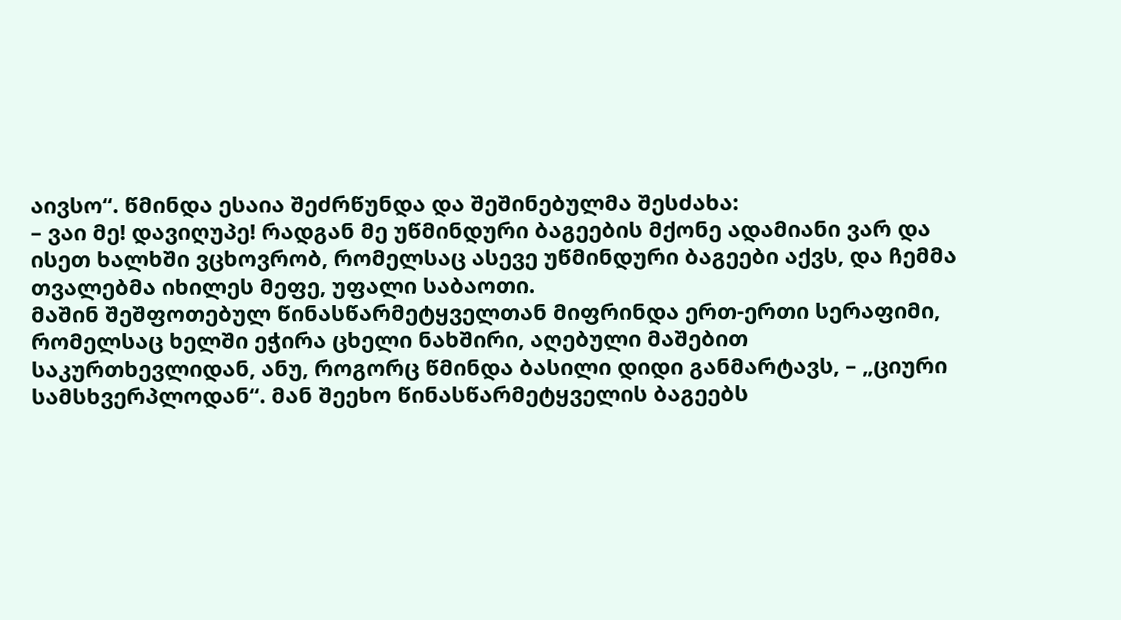აივსო“. წმინდა ესაია შეძრწუნდა და შეშინებულმა შესძახა:
– ვაი მე! დავიღუპე! რადგან მე უწმინდური ბაგეების მქონე ადამიანი ვარ და ისეთ ხალხში ვცხოვრობ, რომელსაც ასევე უწმინდური ბაგეები აქვს, და ჩემმა თვალებმა იხილეს მეფე, უფალი საბაოთი.
მაშინ შეშფოთებულ წინასწარმეტყველთან მიფრინდა ერთ-ერთი სერაფიმი, რომელსაც ხელში ეჭირა ცხელი ნახშირი, აღებული მაშებით საკურთხევლიდან, ანუ, როგორც წმინდა ბასილი დიდი განმარტავს, – „ციური სამსხვერპლოდან“. მან შეეხო წინასწარმეტყველის ბაგეებს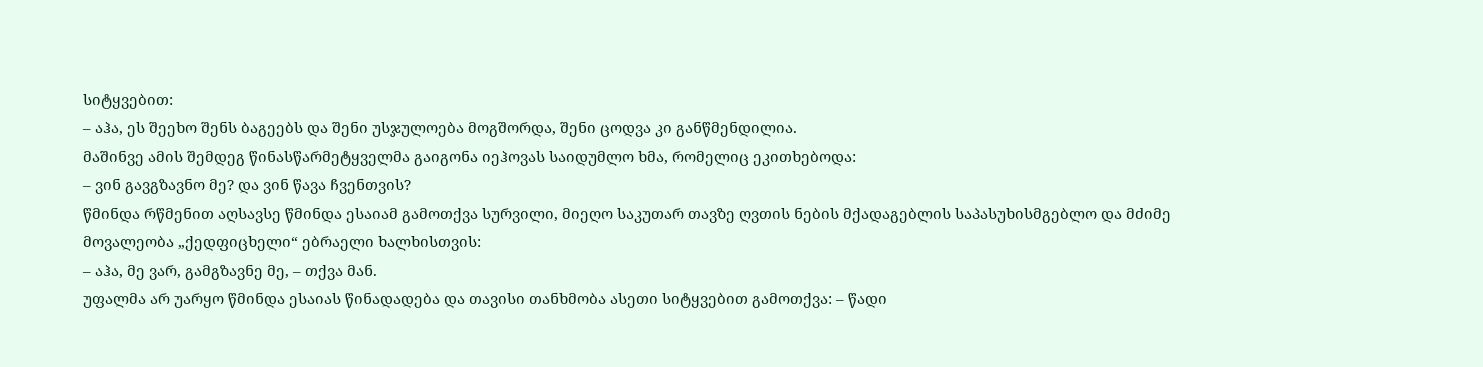სიტყვებით:
– აჰა, ეს შეეხო შენს ბაგეებს და შენი უსჯულოება მოგშორდა, შენი ცოდვა კი განწმენდილია.
მაშინვე ამის შემდეგ წინასწარმეტყველმა გაიგონა იეჰოვას საიდუმლო ხმა, რომელიც ეკითხებოდა:
– ვინ გავგზავნო მე? და ვინ წავა ჩვენთვის?
წმინდა რწმენით აღსავსე წმინდა ესაიამ გამოთქვა სურვილი, მიეღო საკუთარ თავზე ღვთის ნების მქადაგებლის საპასუხისმგებლო და მძიმე მოვალეობა „ქედფიცხელი“ ებრაელი ხალხისთვის:
– აჰა, მე ვარ, გამგზავნე მე, – თქვა მან.
უფალმა არ უარყო წმინდა ესაიას წინადადება და თავისი თანხმობა ასეთი სიტყვებით გამოთქვა: – წადი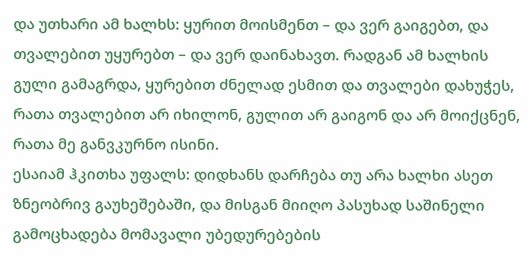და უთხარი ამ ხალხს: ყურით მოისმენთ – და ვერ გაიგებთ, და თვალებით უყურებთ – და ვერ დაინახავთ. რადგან ამ ხალხის გული გამაგრდა, ყურებით ძნელად ესმით და თვალები დახუჭეს, რათა თვალებით არ იხილონ, გულით არ გაიგონ და არ მოიქცნენ, რათა მე განვკურნო ისინი.
ესაიამ ჰკითხა უფალს: დიდხანს დარჩება თუ არა ხალხი ასეთ ზნეობრივ გაუხეშებაში, და მისგან მიიღო პასუხად საშინელი გამოცხადება მომავალი უბედურებების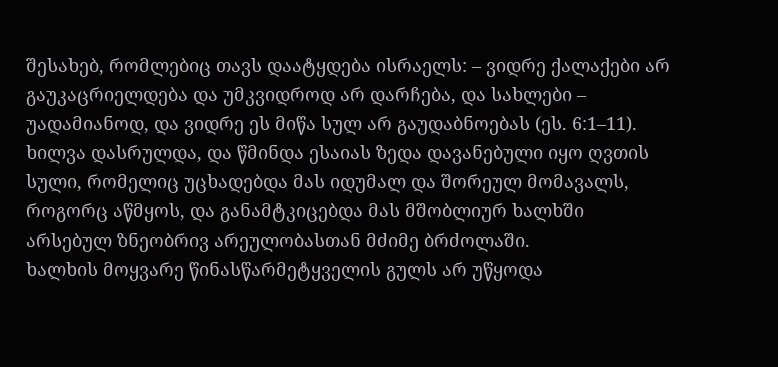შესახებ, რომლებიც თავს დაატყდება ისრაელს: – ვიდრე ქალაქები არ გაუკაცრიელდება და უმკვიდროდ არ დარჩება, და სახლები – უადამიანოდ, და ვიდრე ეს მიწა სულ არ გაუდაბნოებას (ეს. 6:1–11).
ხილვა დასრულდა, და წმინდა ესაიას ზედა დავანებული იყო ღვთის სული, რომელიც უცხადებდა მას იდუმალ და შორეულ მომავალს, როგორც აწმყოს, და განამტკიცებდა მას მშობლიურ ხალხში არსებულ ზნეობრივ არეულობასთან მძიმე ბრძოლაში.
ხალხის მოყვარე წინასწარმეტყველის გულს არ უწყოდა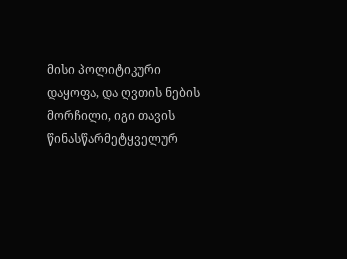მისი პოლიტიკური დაყოფა, და ღვთის ნების მორჩილი, იგი თავის წინასწარმეტყველურ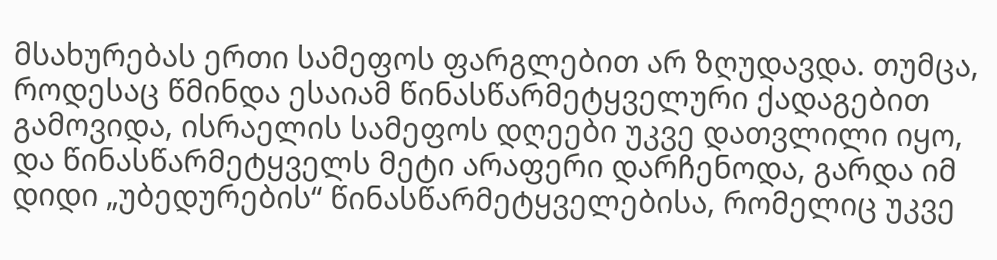მსახურებას ერთი სამეფოს ფარგლებით არ ზღუდავდა. თუმცა, როდესაც წმინდა ესაიამ წინასწარმეტყველური ქადაგებით გამოვიდა, ისრაელის სამეფოს დღეები უკვე დათვლილი იყო, და წინასწარმეტყველს მეტი არაფერი დარჩენოდა, გარდა იმ დიდი „უბედურების“ წინასწარმეტყველებისა, რომელიც უკვე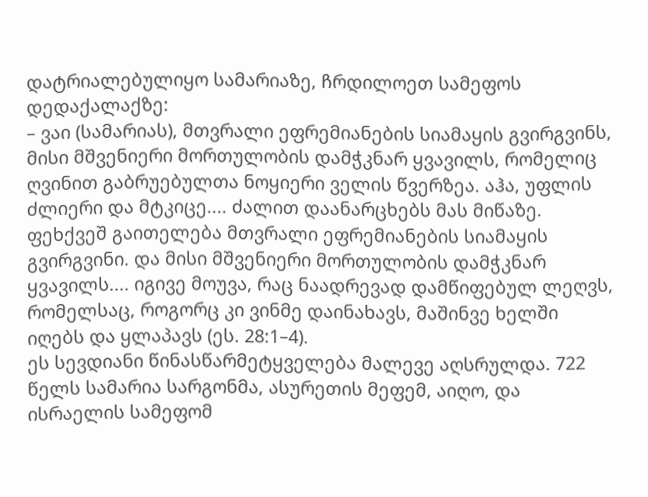დატრიალებულიყო სამარიაზე, ჩრდილოეთ სამეფოს დედაქალაქზე:
– ვაი (სამარიას), მთვრალი ეფრემიანების სიამაყის გვირგვინს, მისი მშვენიერი მორთულობის დამჭკნარ ყვავილს, რომელიც ღვინით გაბრუებულთა ნოყიერი ველის წვერზეა. აჰა, უფლის ძლიერი და მტკიცე.... ძალით დაანარცხებს მას მიწაზე. ფეხქვეშ გაითელება მთვრალი ეფრემიანების სიამაყის გვირგვინი. და მისი მშვენიერი მორთულობის დამჭკნარ ყვავილს.... იგივე მოუვა, რაც ნაადრევად დამწიფებულ ლეღვს, რომელსაც, როგორც კი ვინმე დაინახავს, მაშინვე ხელში იღებს და ყლაპავს (ეს. 28:1–4).
ეს სევდიანი წინასწარმეტყველება მალევე აღსრულდა. 722 წელს სამარია სარგონმა, ასურეთის მეფემ, აიღო, და ისრაელის სამეფომ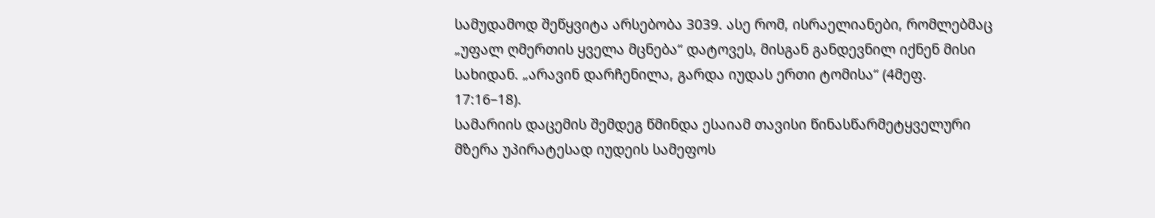სამუდამოდ შეწყვიტა არსებობა 3039. ასე რომ, ისრაელიანები, რომლებმაც „უფალ ღმერთის ყველა მცნება“ დატოვეს, მისგან განდევნილ იქნენ მისი სახიდან. „არავინ დარჩენილა, გარდა იუდას ერთი ტომისა“ (4მეფ. 17:16–18).
სამარიის დაცემის შემდეგ წმინდა ესაიამ თავისი წინასწარმეტყველური მზერა უპირატესად იუდეის სამეფოს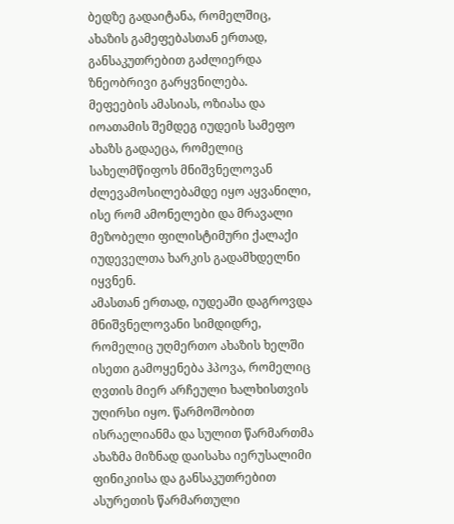ბედზე გადაიტანა, რომელშიც, ახაზის გამეფებასთან ერთად, განსაკუთრებით გაძლიერდა ზნეობრივი გარყვნილება.
მეფეების ამასიას, ოზიასა და იოათამის შემდეგ იუდეის სამეფო ახაზს გადაეცა, რომელიც სახელმწიფოს მნიშვნელოვან ძლევამოსილებამდე იყო აყვანილი, ისე რომ ამონელები და მრავალი მეზობელი ფილისტიმური ქალაქი იუდეველთა ხარკის გადამხდელნი იყვნენ.
ამასთან ერთად, იუდეაში დაგროვდა მნიშვნელოვანი სიმდიდრე, რომელიც უღმერთო ახაზის ხელში ისეთი გამოყენება ჰპოვა, რომელიც ღვთის მიერ არჩეული ხალხისთვის უღირსი იყო. წარმოშობით ისრაელიანმა და სულით წარმართმა ახაზმა მიზნად დაისახა იერუსალიმი ფინიკიისა და განსაკუთრებით ასურეთის წარმართული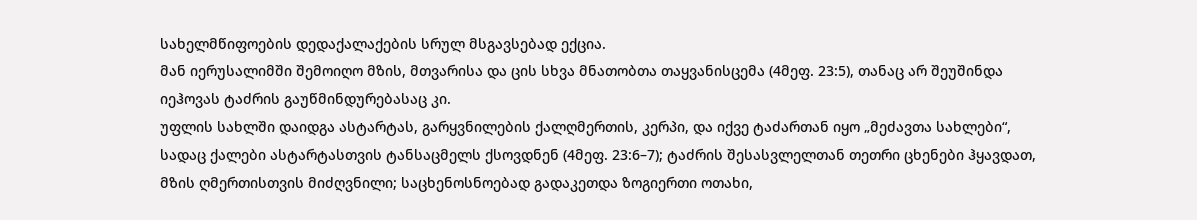სახელმწიფოების დედაქალაქების სრულ მსგავსებად ექცია.
მან იერუსალიმში შემოიღო მზის, მთვარისა და ცის სხვა მნათობთა თაყვანისცემა (4მეფ. 23:5), თანაც არ შეუშინდა იეჰოვას ტაძრის გაუწმინდურებასაც კი.
უფლის სახლში დაიდგა ასტარტას, გარყვნილების ქალღმერთის, კერპი, და იქვე ტაძართან იყო „მეძავთა სახლები“, სადაც ქალები ასტარტასთვის ტანსაცმელს ქსოვდნენ (4მეფ. 23:6–7); ტაძრის შესასვლელთან თეთრი ცხენები ჰყავდათ, მზის ღმერთისთვის მიძღვნილი; საცხენოსნოებად გადაკეთდა ზოგიერთი ოთახი,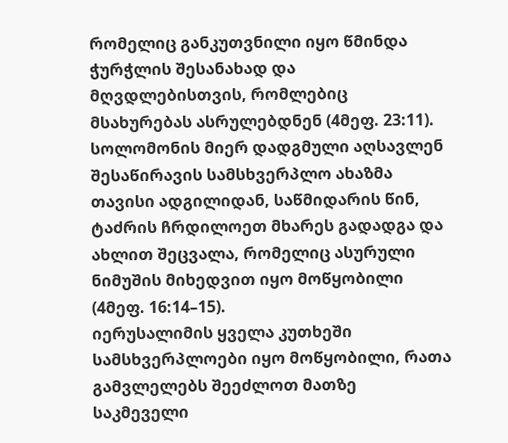რომელიც განკუთვნილი იყო წმინდა ჭურჭლის შესანახად და მღვდლებისთვის, რომლებიც მსახურებას ასრულებდნენ (4მეფ. 23:11).
სოლომონის მიერ დადგმული აღსავლენ შესაწირავის სამსხვერპლო ახაზმა თავისი ადგილიდან, საწმიდარის წინ, ტაძრის ჩრდილოეთ მხარეს გადადგა და ახლით შეცვალა, რომელიც ასურული ნიმუშის მიხედვით იყო მოწყობილი (4მეფ. 16:14–15).
იერუსალიმის ყველა კუთხეში სამსხვერპლოები იყო მოწყობილი, რათა გამვლელებს შეეძლოთ მათზე საკმეველი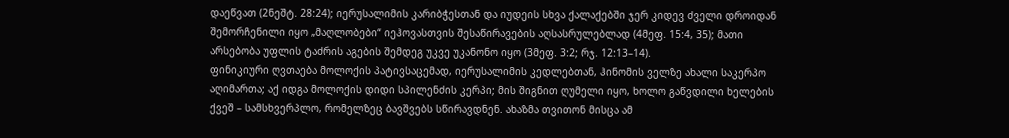დაეწვათ (2ნეშტ. 28:24); იერუსალიმის კარიბჭესთან და იუდეის სხვა ქალაქებში ჯერ კიდევ ძველი დროიდან შემორჩენილი იყო „მაღლობები“ იეჰოვასთვის შესაწირავების აღსასრულებლად (4მეფ. 15:4, 35); მათი არსებობა უფლის ტაძრის აგების შემდეგ უკვე უკანონო იყო (3მეფ. 3:2; რჯ. 12:13–14).
ფინიკიური ღვთაება მოლოქის პატივსაცემად, იერუსალიმის კედლებთან, ჰინომის ველზე ახალი საკერპო აღიმართა; აქ იდგა მოლოქის დიდი სპილენძის კერპი; მის შიგნით ღუმელი იყო, ხოლო გაწვდილი ხელების ქვეშ – სამსხვერპლო, რომელზეც ბავშვებს სწირავდნენ. ახაზმა თვითონ მისცა ამ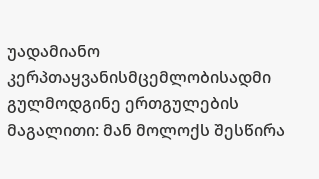უადამიანო კერპთაყვანისმცემლობისადმი გულმოდგინე ერთგულების მაგალითი: მან მოლოქს შესწირა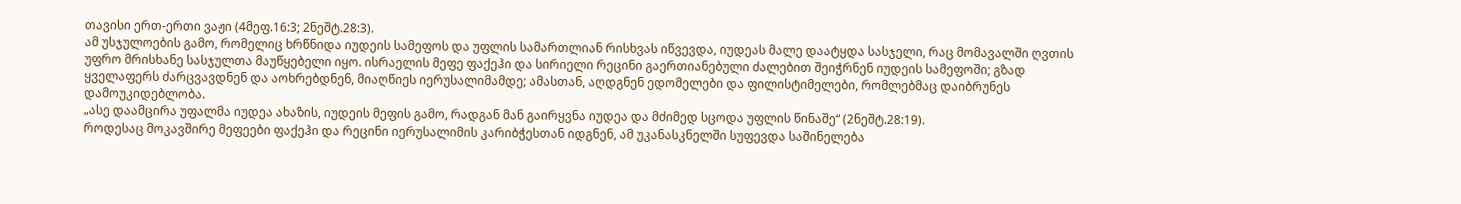თავისი ერთ-ერთი ვაჟი (4მეფ.16:3; 2ნეშტ.28:3).
ამ უსჯულოების გამო, რომელიც ხრწნიდა იუდეის სამეფოს და უფლის სამართლიან რისხვას იწვევდა, იუდეას მალე დაატყდა სასჯელი, რაც მომავალში ღვთის უფრო მრისხანე სასჯულთა მაუწყებელი იყო. ისრაელის მეფე ფაქეჰი და სირიელი რეცინი გაერთიანებული ძალებით შეიჭრნენ იუდეის სამეფოში; გზად ყველაფერს ძარცვავდნენ და აოხრებდნენ, მიაღწიეს იერუსალიმამდე; ამასთან, აღდგნენ ედომელები და ფილისტიმელები, რომლებმაც დაიბრუნეს დამოუკიდებლობა.
„ასე დაამცირა უფალმა იუდეა ახაზის, იუდეის მეფის გამო, რადგან მან გაირყვნა იუდეა და მძიმედ სცოდა უფლის წინაშე“ (2ნეშტ.28:19).
როდესაც მოკავშირე მეფეები ფაქეჰი და რეცინი იერუსალიმის კარიბჭესთან იდგნენ, ამ უკანასკნელში სუფევდა საშინელება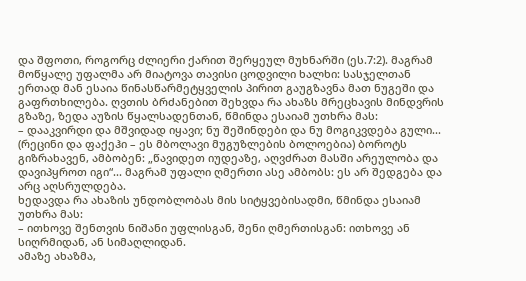და შფოთი, როგორც ძლიერი ქარით შერყეულ მუხნარში (ეს.7:2). მაგრამ მოწყალე უფალმა არ მიატოვა თავისი ცოდვილი ხალხი: სასჯელთან ერთად მან ესაია წინასწარმეტყველის პირით გაუგზავნა მათ ნუგეში და გაფრთხილება. ღვთის ბრძანებით შეხვდა რა ახაზს მრეცხავის მინდვრის გზაზე, ზედა აუზის წყალსადენთან, წმინდა ესაიამ უთხრა მას:
– დააკვირდი და მშვიდად იყავი; ნუ შეშინდები და ნუ მოგიკვდება გული... (რეცინი და ფაქეჰი – ეს მბოლავი მუგუზლების ბოლოებია) ბოროტს გიზრახავენ, ამბობენ: „წავიდეთ იუდეაზე, აღვძრათ მასში არეულობა და დავიპყროთ იგი“... მაგრამ უფალი ღმერთი ასე ამბობს: ეს არ შედგება და არც აღსრულდება.
ხედავდა რა ახაზის უნდობლობას მის სიტყვებისადმი, წმინდა ესაიამ უთხრა მას:
– ითხოვე შენთვის ნიშანი უფლისგან, შენი ღმერთისგან: ითხოვე ან სიღრმიდან, ან სიმაღლიდან.
ამაზე ახაზმა,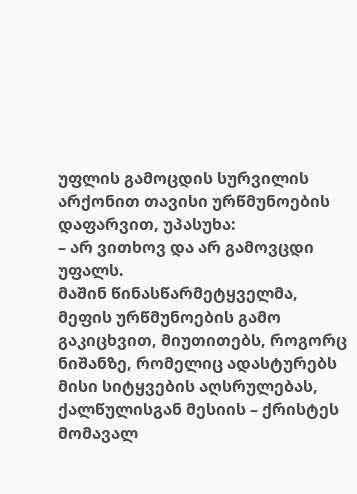უფლის გამოცდის სურვილის არქონით თავისი ურწმუნოების დაფარვით, უპასუხა:
– არ ვითხოვ და არ გამოვცდი უფალს.
მაშინ წინასწარმეტყველმა, მეფის ურწმუნოების გამო გაკიცხვით, მიუთითებს, როგორც ნიშანზე, რომელიც ადასტურებს მისი სიტყვების აღსრულებას, ქალწულისგან მესიის – ქრისტეს მომავალ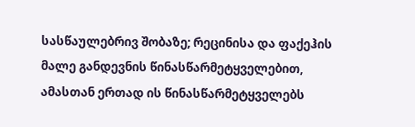სასწაულებრივ შობაზე; რეცინისა და ფაქეჰის მალე განდევნის წინასწარმეტყველებით, ამასთან ერთად ის წინასწარმეტყველებს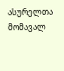ასურელთა მომავალ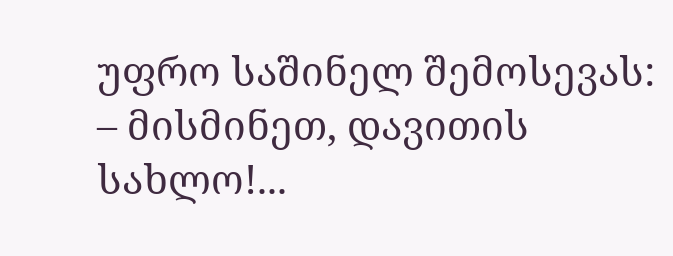უფრო საშინელ შემოსევას:
– მისმინეთ, დავითის სახლო!...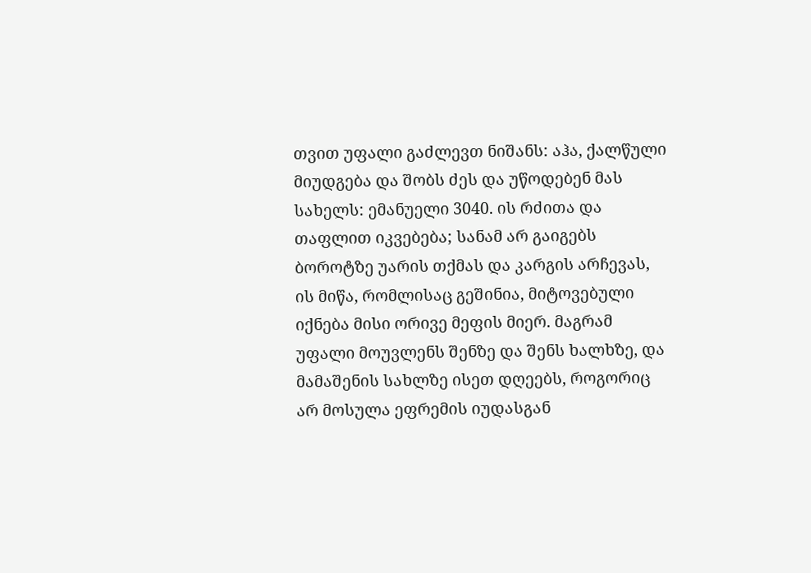თვით უფალი გაძლევთ ნიშანს: აჰა, ქალწული მიუდგება და შობს ძეს და უწოდებენ მას სახელს: ემანუელი 3040. ის რძითა და თაფლით იკვებება; სანამ არ გაიგებს ბოროტზე უარის თქმას და კარგის არჩევას, ის მიწა, რომლისაც გეშინია, მიტოვებული იქნება მისი ორივე მეფის მიერ. მაგრამ უფალი მოუვლენს შენზე და შენს ხალხზე, და მამაშენის სახლზე ისეთ დღეებს, როგორიც არ მოსულა ეფრემის იუდასგან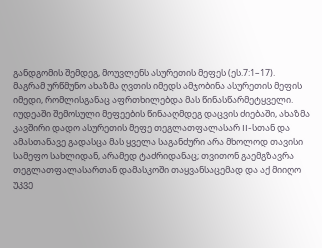განდგომის შემდეგ, მოუვლენს ასურეთის მეფეს (ეს.7:1–17).
მაგრამ ურწმუნო ახაზმა ღვთის იმედს ამჯობინა ასურეთის მეფის იმედი, რომლისგანაც აფრთხილებდა მას წინასწარმეტყველი. იუდეაში შემოსული მეფეების წინააღმდეგ დაცვის ძიებაში, ახაზმა კავშირი დადო ასურეთის მეფე თეგლათფალასარ II-სთან და ამასთანავე გადასცა მას ყველა საგანძური არა მხოლოდ თავისი სამეფო სახლიდან, არამედ ტაძრიდანაც; თვითონ გაემგზავრა თეგლათფალასართან დამასკოში თაყვანსაცემად და აქ მიიღო უკვე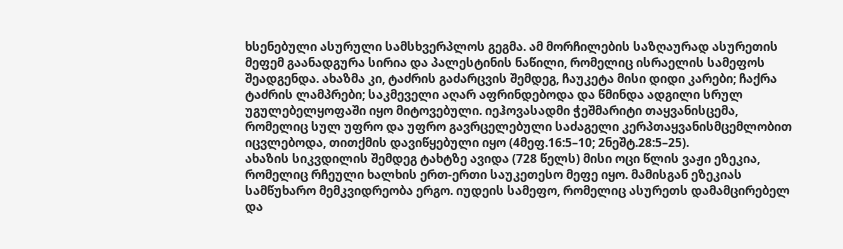ხსენებული ასურული სამსხვერპლოს გეგმა. ამ მორჩილების საზღაურად ასურეთის მეფემ გაანადგურა სირია და პალესტინის ნაწილი, რომელიც ისრაელის სამეფოს შეადგენდა. ახაზმა კი, ტაძრის გაძარცვის შემდეგ, ჩაუკეტა მისი დიდი კარები; ჩაქრა ტაძრის ლამპრები; საკმეველი აღარ აფრინდებოდა და წმინდა ადგილი სრულ უგულებელყოფაში იყო მიტოვებული. იეჰოვასადმი ჭეშმარიტი თაყვანისცემა, რომელიც სულ უფრო და უფრო გავრცელებული საძაგელი კერპთაყვანისმცემლობით იცვლებოდა, თითქმის დავიწყებული იყო (4მეფ.16:5–10; 2ნეშტ.28:5–25).
ახაზის სიკვდილის შემდეგ ტახტზე ავიდა (728 წელს) მისი ოცი წლის ვაჟი ეზეკია, რომელიც რჩეული ხალხის ერთ-ერთი საუკეთესო მეფე იყო. მამისგან ეზეკიას სამწუხარო მემკვიდრეობა ერგო. იუდეის სამეფო, რომელიც ასურეთს დამამცირებელ და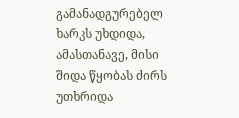გამანადგურებელ ხარკს უხდიდა, ამასთანავე, მისი შიდა წყობას ძირს უთხრიდა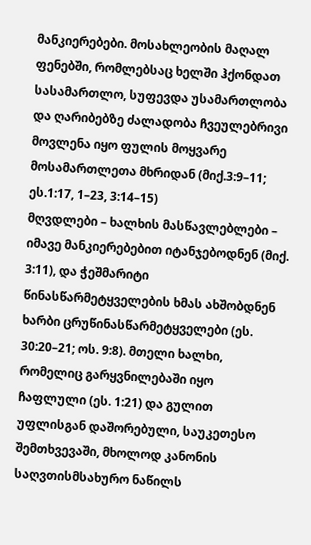მანკიერებები. მოსახლეობის მაღალ ფენებში, რომლებსაც ხელში ჰქონდათ სასამართლო, სუფევდა უსამართლობა და ღარიბებზე ძალადობა ჩვეულებრივი მოვლენა იყო ფულის მოყვარე მოსამართლეთა მხრიდან (მიქ.3:9–11; ეს.1:17, 1–23, 3:14–15)
მღვდლები – ხალხის მასწავლებლები – იმავე მანკიერებებით იტანჯებოდნენ (მიქ. 3:11), და ჭეშმარიტი წინასწარმეტყველების ხმას ახშობდნენ ხარბი ცრუწინასწარმეტყველები (ეს. 30:20–21; ოს. 9:8). მთელი ხალხი, რომელიც გარყვნილებაში იყო ჩაფლული (ეს. 1:21) და გულით უფლისგან დაშორებული, საუკეთესო შემთხვევაში, მხოლოდ კანონის საღვთისმსახურო ნაწილს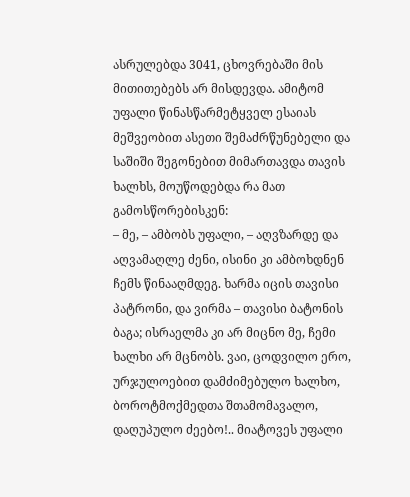ასრულებდა 3041, ცხოვრებაში მის მითითებებს არ მისდევდა. ამიტომ უფალი წინასწარმეტყველ ესაიას მეშვეობით ასეთი შემაძრწუნებელი და საშიში შეგონებით მიმართავდა თავის ხალხს, მოუწოდებდა რა მათ გამოსწორებისკენ:
– მე, – ამბობს უფალი, – აღვზარდე და აღვამაღლე ძენი, ისინი კი ამბოხდნენ ჩემს წინააღმდეგ. ხარმა იცის თავისი პატრონი, და ვირმა – თავისი ბატონის ბაგა; ისრაელმა კი არ მიცნო მე, ჩემი ხალხი არ მცნობს. ვაი, ცოდვილო ერო, ურჯულოებით დამძიმებულო ხალხო, ბოროტმოქმედთა შთამომავალო, დაღუპულო ძეებო!.. მიატოვეს უფალი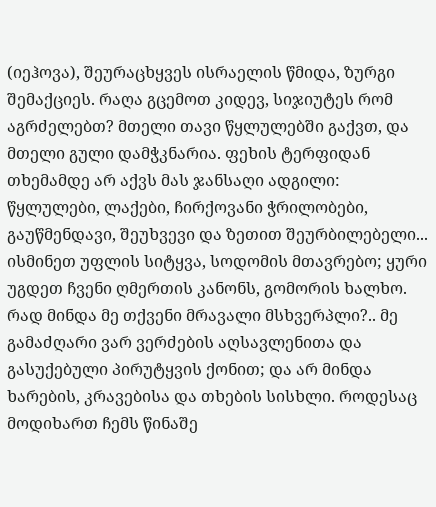(იეჰოვა), შეურაცხყვეს ისრაელის წმიდა, ზურგი შემაქციეს. რაღა გცემოთ კიდევ, სიჯიუტეს რომ აგრძელებთ? მთელი თავი წყლულებში გაქვთ, და მთელი გული დამჭკნარია. ფეხის ტერფიდან თხემამდე არ აქვს მას ჯანსაღი ადგილი: წყლულები, ლაქები, ჩირქოვანი ჭრილობები, გაუწმენდავი, შეუხვევი და ზეთით შეურბილებელი... ისმინეთ უფლის სიტყვა, სოდომის მთავრებო; ყური უგდეთ ჩვენი ღმერთის კანონს, გომორის ხალხო. რად მინდა მე თქვენი მრავალი მსხვერპლი?.. მე გამაძღარი ვარ ვერძების აღსავლენითა და გასუქებული პირუტყვის ქონით; და არ მინდა ხარების, კრავებისა და თხების სისხლი. როდესაც მოდიხართ ჩემს წინაშე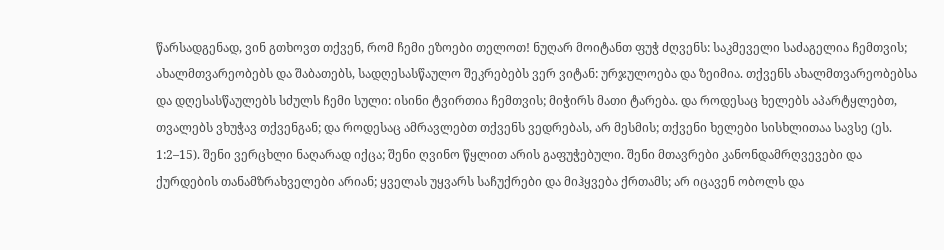წარსადგენად, ვინ გთხოვთ თქვენ, რომ ჩემი ეზოები თელოთ! ნუღარ მოიტანთ ფუჭ ძღვენს: საკმეველი საძაგელია ჩემთვის; ახალმთვარეობებს და შაბათებს, სადღესასწაულო შეკრებებს ვერ ვიტან: ურჯულოება და ზეიმია. თქვენს ახალმთვარეობებსა და დღესასწაულებს სძულს ჩემი სული: ისინი ტვირთია ჩემთვის; მიჭირს მათი ტარება. და როდესაც ხელებს აპარტყლებთ, თვალებს ვხუჭავ თქვენგან; და როდესაც ამრავლებთ თქვენს ვედრებას, არ მესმის; თქვენი ხელები სისხლითაა სავსე (ეს. 1:2–15). შენი ვერცხლი ნაღარად იქცა; შენი ღვინო წყლით არის გაფუჭებული. შენი მთავრები კანონდამრღვევები და ქურდების თანამზრახველები არიან; ყველას უყვარს საჩუქრები და მიჰყვება ქრთამს; არ იცავენ ობოლს და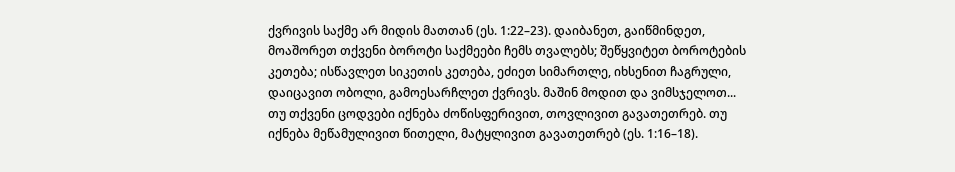ქვრივის საქმე არ მიდის მათთან (ეს. 1:22–23). დაიბანეთ, გაიწმინდეთ, მოაშორეთ თქვენი ბოროტი საქმეები ჩემს თვალებს; შეწყვიტეთ ბოროტების კეთება; ისწავლეთ სიკეთის კეთება, ეძიეთ სიმართლე, იხსენით ჩაგრული, დაიცავით ობოლი, გამოესარჩლეთ ქვრივს. მაშინ მოდით და ვიმსჯელოთ... თუ თქვენი ცოდვები იქნება ძოწისფერივით, თოვლივით გავათეთრებ. თუ იქნება მეწამულივით წითელი, მატყლივით გავათეთრებ (ეს. 1:16–18).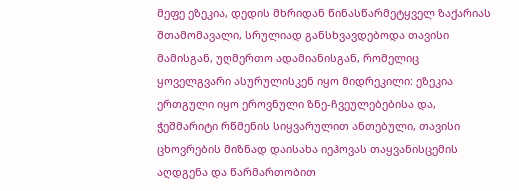მეფე ეზეკია, დედის მხრიდან წინასწარმეტყველ ზაქარიას შთამომავალი, სრულიად განსხვავდებოდა თავისი მამისგან, უღმერთო ადამიანისგან, რომელიც ყოველგვარი ასურულისკენ იყო მიდრეკილი: ეზეკია ერთგული იყო ეროვნული ზნე-ჩვეულებებისა და, ჭეშმარიტი რწმენის სიყვარულით ანთებული, თავისი ცხოვრების მიზნად დაისახა იეჰოვას თაყვანისცემის აღდგენა და წარმართობით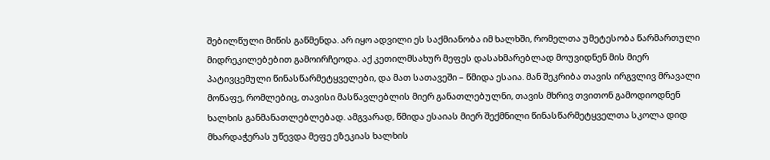შებილწული მიწის გაწმენდა. არ იყო ადვილი ეს საქმიანობა იმ ხალხში, რომელთა უმეტესობა წარმართული მიდრეკილებებით გამოირჩეოდა. აქ კეთილმსახურ მეფეს დასახმარებლად მოუვიდნენ მის მიერ პატივცემული წინასწარმეტყველები, და მათ სათავეში – წმიდა ესაია. მან შეკრიბა თავის ირგვლივ მრავალი მოწაფე, რომლებიც, თავისი მასწავლებლის მიერ განათლებულნი, თავის მხრივ თვითონ გამოდიოდნენ ხალხის განმანათლებლებად. ამგვარად, წმიდა ესაიას მიერ შექმნილი წინასწარმეტყველთა სკოლა დიდ მხარდაჭერას უწევდა მეფე ეზეკიას ხალხის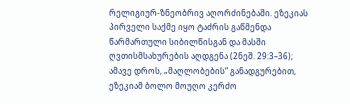რელიგიურ-ზნეობრივ აღორძინებაში. ეზეკიას პირველი საქმე იყო ტაძრის გაწმენდა წარმართული სიბილწისგან და მასში ღვთისმსახურების აღდგენა (2ნეშ. 29:3–36); ამავე დროს, „მაღლობების“ განადგურებით, ეზეკიამ ბოლო მოუღო კერძო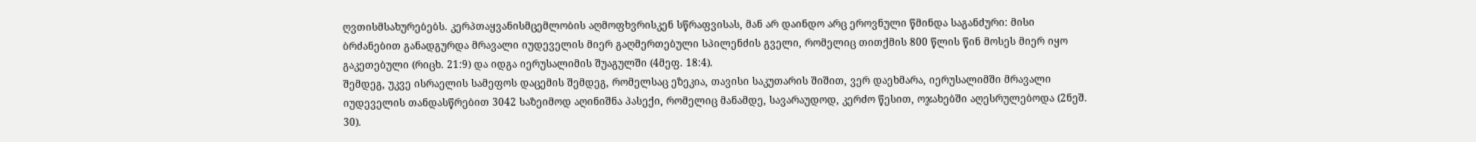ღვთისმსახურებებს. კერპთაყვანისმცემლობის აღმოფხვრისკენ სწრაფვისას, მან არ დაინდო არც ეროვნული წმინდა საგანძური: მისი ბრძანებით განადგურდა მრავალი იუდეველის მიერ გაღმერთებული სპილენძის გველი, რომელიც თითქმის 800 წლის წინ მოსეს მიერ იყო გაკეთებული (რიცხ. 21:9) და იდგა იერუსალიმის შუაგულში (4მეფ. 18:4).
შემდეგ, უკვე ისრაელის სამეფოს დაცემის შემდეგ, რომელსაც ეზეკია, თავისი საკუთარის შიშით, ვერ დაეხმარა, იერუსალიმში მრავალი იუდეველის თანდასწრებით 3042 საზეიმოდ აღინიშნა პასექი, რომელიც მანამდე, სავარაუდოდ, კერძო წესით, ოჯახებში აღესრულებოდა (2ნეშ. 30).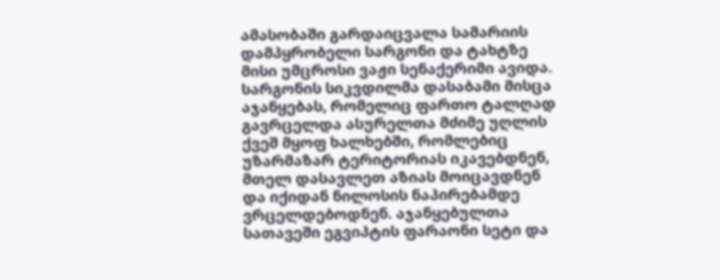ამასობაში გარდაიცვალა სამარიის დამპყრობელი სარგონი და ტახტზე მისი უმცროსი ვაჟი სენაქერიმი ავიდა. სარგონის სიკვდილმა დასაბამი მისცა აჯანყებას, რომელიც ფართო ტალღად გავრცელდა ასურელთა მძიმე უღლის ქვეშ მყოფ ხალხებში, რომლებიც უზარმაზარ ტერიტორიას იკავებდნენ, მთელ დასავლეთ აზიას მოიცავდნენ და იქიდან ნილოსის ნაპირებამდე ვრცელდებოდნენ. აჯანყებულთა სათავეში ეგვიპტის ფარაონი სეტი და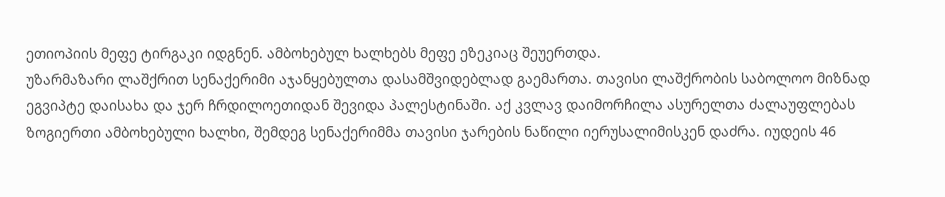ეთიოპიის მეფე ტირგაკი იდგნენ. ამბოხებულ ხალხებს მეფე ეზეკიაც შეუერთდა.
უზარმაზარი ლაშქრით სენაქერიმი აჯანყებულთა დასამშვიდებლად გაემართა. თავისი ლაშქრობის საბოლოო მიზნად ეგვიპტე დაისახა და ჯერ ჩრდილოეთიდან შევიდა პალესტინაში. აქ კვლავ დაიმორჩილა ასურელთა ძალაუფლებას ზოგიერთი ამბოხებული ხალხი, შემდეგ სენაქერიმმა თავისი ჯარების ნაწილი იერუსალიმისკენ დაძრა. იუდეის 46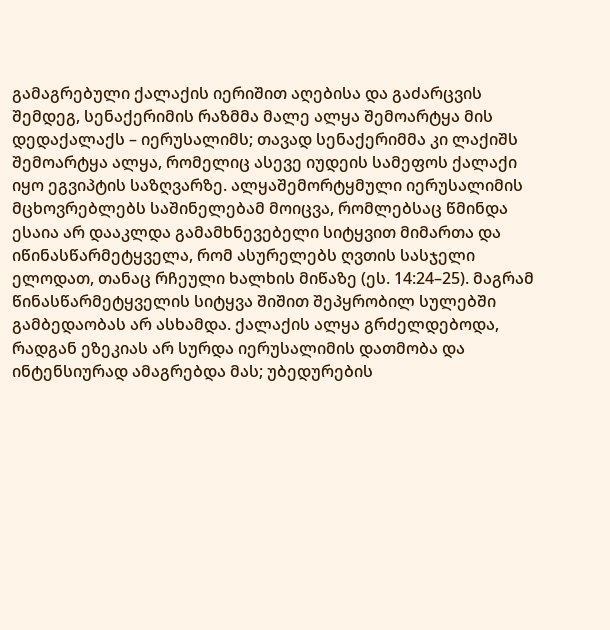გამაგრებული ქალაქის იერიშით აღებისა და გაძარცვის შემდეგ, სენაქერიმის რაზმმა მალე ალყა შემოარტყა მის დედაქალაქს – იერუსალიმს; თავად სენაქერიმმა კი ლაქიშს შემოარტყა ალყა, რომელიც ასევე იუდეის სამეფოს ქალაქი იყო ეგვიპტის საზღვარზე. ალყაშემორტყმული იერუსალიმის მცხოვრებლებს საშინელებამ მოიცვა, რომლებსაც წმინდა ესაია არ დააკლდა გამამხნევებელი სიტყვით მიმართა და იწინასწარმეტყველა, რომ ასურელებს ღვთის სასჯელი ელოდათ, თანაც რჩეული ხალხის მიწაზე (ეს. 14:24–25). მაგრამ წინასწარმეტყველის სიტყვა შიშით შეპყრობილ სულებში გამბედაობას არ ასხამდა. ქალაქის ალყა გრძელდებოდა, რადგან ეზეკიას არ სურდა იერუსალიმის დათმობა და ინტენსიურად ამაგრებდა მას; უბედურების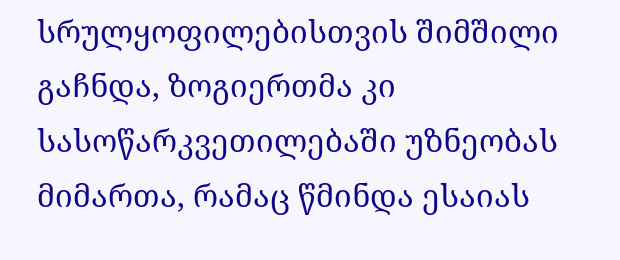სრულყოფილებისთვის შიმშილი გაჩნდა, ზოგიერთმა კი სასოწარკვეთილებაში უზნეობას მიმართა, რამაც წმინდა ესაიას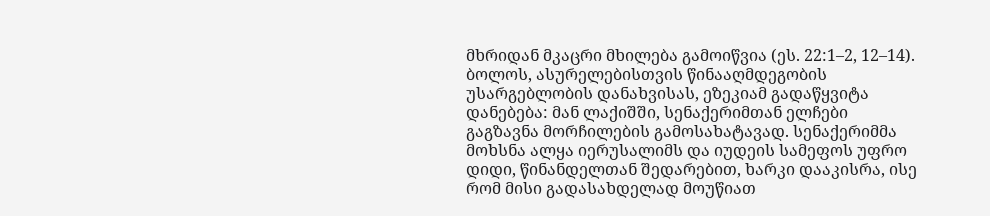მხრიდან მკაცრი მხილება გამოიწვია (ეს. 22:1–2, 12–14).
ბოლოს, ასურელებისთვის წინააღმდეგობის უსარგებლობის დანახვისას, ეზეკიამ გადაწყვიტა დანებება: მან ლაქიშში, სენაქერიმთან ელჩები გაგზავნა მორჩილების გამოსახატავად. სენაქერიმმა მოხსნა ალყა იერუსალიმს და იუდეის სამეფოს უფრო დიდი, წინანდელთან შედარებით, ხარკი დააკისრა, ისე რომ მისი გადასახდელად მოუწიათ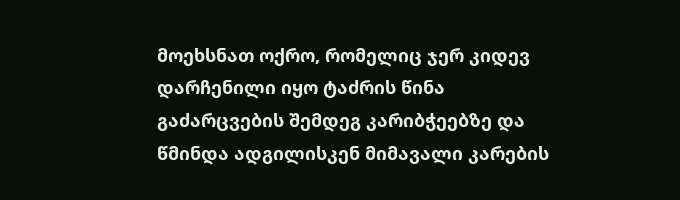მოეხსნათ ოქრო, რომელიც ჯერ კიდევ დარჩენილი იყო ტაძრის წინა გაძარცვების შემდეგ კარიბჭეებზე და წმინდა ადგილისკენ მიმავალი კარების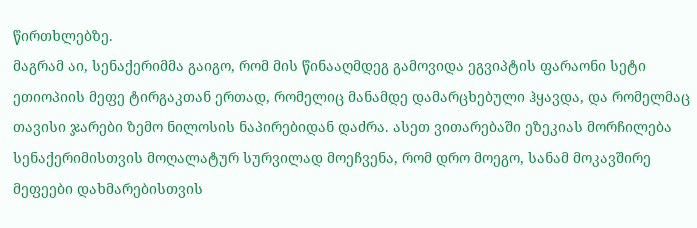წირთხლებზე.
მაგრამ აი, სენაქერიმმა გაიგო, რომ მის წინააღმდეგ გამოვიდა ეგვიპტის ფარაონი სეტი ეთიოპიის მეფე ტირგაკთან ერთად, რომელიც მანამდე დამარცხებული ჰყავდა, და რომელმაც თავისი ჯარები ზემო ნილოსის ნაპირებიდან დაძრა. ასეთ ვითარებაში ეზეკიას მორჩილება სენაქერიმისთვის მოღალატურ სურვილად მოეჩვენა, რომ დრო მოეგო, სანამ მოკავშირე მეფეები დახმარებისთვის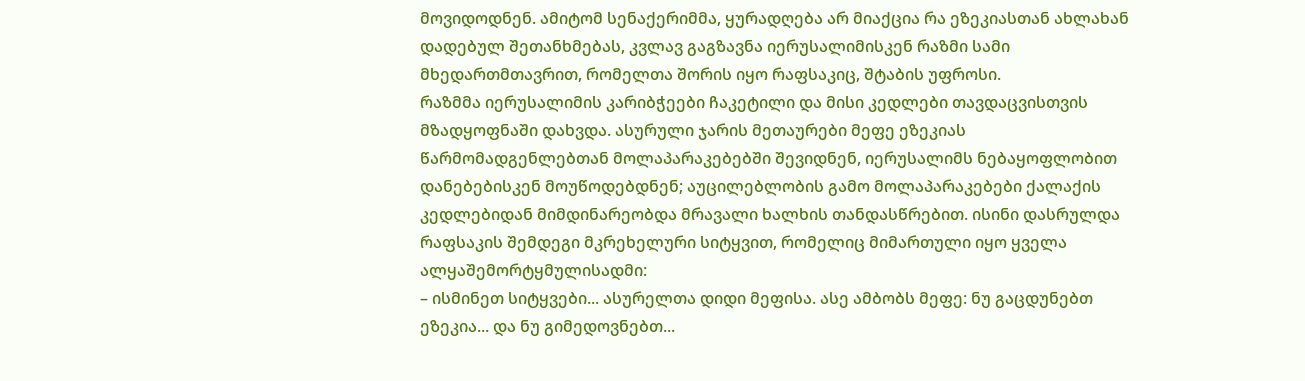მოვიდოდნენ. ამიტომ სენაქერიმმა, ყურადღება არ მიაქცია რა ეზეკიასთან ახლახან დადებულ შეთანხმებას, კვლავ გაგზავნა იერუსალიმისკენ რაზმი სამი მხედართმთავრით, რომელთა შორის იყო რაფსაკიც, შტაბის უფროსი.
რაზმმა იერუსალიმის კარიბჭეები ჩაკეტილი და მისი კედლები თავდაცვისთვის მზადყოფნაში დახვდა. ასურული ჯარის მეთაურები მეფე ეზეკიას წარმომადგენლებთან მოლაპარაკებებში შევიდნენ, იერუსალიმს ნებაყოფლობით დანებებისკენ მოუწოდებდნენ; აუცილებლობის გამო მოლაპარაკებები ქალაქის კედლებიდან მიმდინარეობდა მრავალი ხალხის თანდასწრებით. ისინი დასრულდა რაფსაკის შემდეგი მკრეხელური სიტყვით, რომელიც მიმართული იყო ყველა ალყაშემორტყმულისადმი:
– ისმინეთ სიტყვები... ასურელთა დიდი მეფისა. ასე ამბობს მეფე: ნუ გაცდუნებთ ეზეკია... და ნუ გიმედოვნებთ...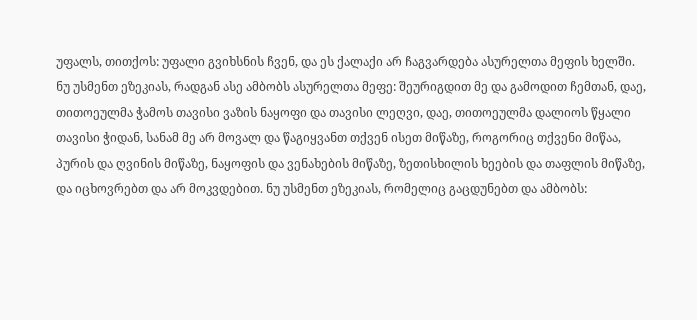უფალს, თითქოს: უფალი გვიხსნის ჩვენ, და ეს ქალაქი არ ჩაგვარდება ასურელთა მეფის ხელში. ნუ უსმენთ ეზეკიას, რადგან ასე ამბობს ასურელთა მეფე: შეურიგდით მე და გამოდით ჩემთან, დაე, თითოეულმა ჭამოს თავისი ვაზის ნაყოფი და თავისი ლეღვი, დაე, თითოეულმა დალიოს წყალი თავისი ჭიდან, სანამ მე არ მოვალ და წაგიყვანთ თქვენ ისეთ მიწაზე, როგორიც თქვენი მიწაა, პურის და ღვინის მიწაზე, ნაყოფის და ვენახების მიწაზე, ზეთისხილის ხეების და თაფლის მიწაზე, და იცხოვრებთ და არ მოკვდებით. ნუ უსმენთ ეზეკიას, რომელიც გაცდუნებთ და ამბობს: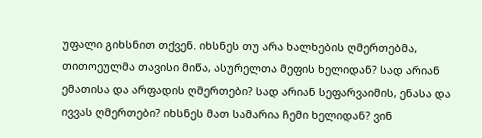უფალი გიხსნით თქვენ. იხსნეს თუ არა ხალხების ღმერთებმა, თითოეულმა თავისი მიწა, ასურელთა მეფის ხელიდან? სად არიან ემათისა და არფადის ღმერთები? სად არიან სეფარვაიმის, ენასა და ივვას ღმერთები? იხსნეს მათ სამარია ჩემი ხელიდან? ვინ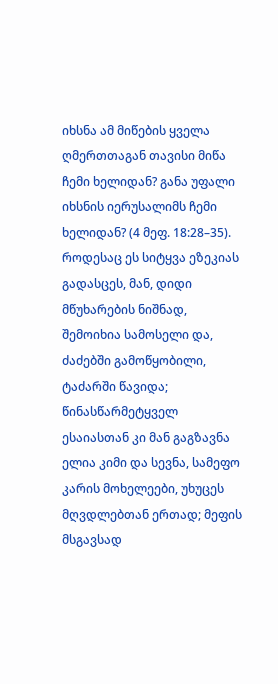იხსნა ამ მიწების ყველა ღმერთთაგან თავისი მიწა ჩემი ხელიდან? განა უფალი იხსნის იერუსალიმს ჩემი ხელიდან? (4 მეფ. 18:28–35).
როდესაც ეს სიტყვა ეზეკიას გადასცეს, მან, დიდი მწუხარების ნიშნად, შემოიხია სამოსელი და, ძაძებში გამოწყობილი, ტაძარში წავიდა; წინასწარმეტყველ ესაიასთან კი მან გაგზავნა ელია კიმი და სევნა, სამეფო კარის მოხელეები, უხუცეს მღვდლებთან ერთად; მეფის მსგავსად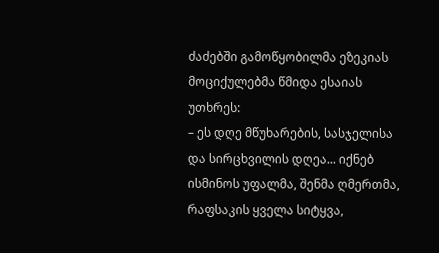ძაძებში გამოწყობილმა ეზეკიას მოციქულებმა წმიდა ესაიას უთხრეს:
– ეს დღე მწუხარების, სასჯელისა და სირცხვილის დღეა... იქნებ ისმინოს უფალმა, შენმა ღმერთმა, რაფსაკის ყველა სიტყვა,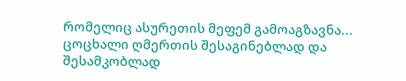რომელიც ასურეთის მეფემ გამოაგზავნა... ცოცხალი ღმერთის შესაგინებლად და შესამკობლად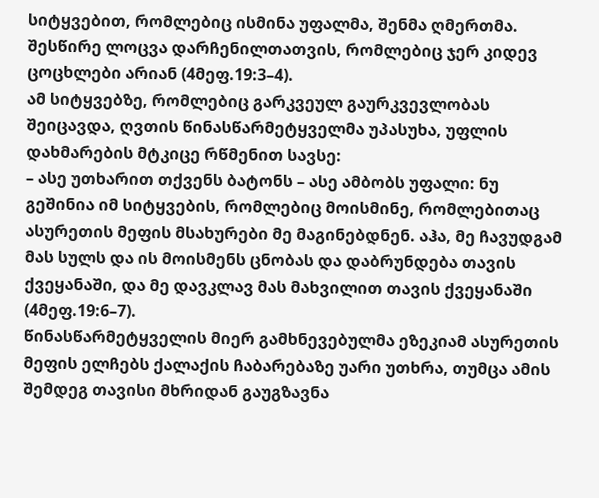სიტყვებით, რომლებიც ისმინა უფალმა, შენმა ღმერთმა. შესწირე ლოცვა დარჩენილთათვის, რომლებიც ჯერ კიდევ ცოცხლები არიან (4მეფ.19:3–4).
ამ სიტყვებზე, რომლებიც გარკვეულ გაურკვევლობას შეიცავდა, ღვთის წინასწარმეტყველმა უპასუხა, უფლის დახმარების მტკიცე რწმენით სავსე:
– ასე უთხარით თქვენს ბატონს – ასე ამბობს უფალი: ნუ გეშინია იმ სიტყვების, რომლებიც მოისმინე, რომლებითაც ასურეთის მეფის მსახურები მე მაგინებდნენ. აჰა, მე ჩავუდგამ მას სულს და ის მოისმენს ცნობას და დაბრუნდება თავის ქვეყანაში, და მე დავკლავ მას მახვილით თავის ქვეყანაში (4მეფ.19:6–7).
წინასწარმეტყველის მიერ გამხნევებულმა ეზეკიამ ასურეთის მეფის ელჩებს ქალაქის ჩაბარებაზე უარი უთხრა, თუმცა ამის შემდეგ თავისი მხრიდან გაუგზავნა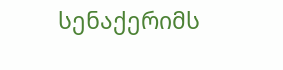სენაქერიმს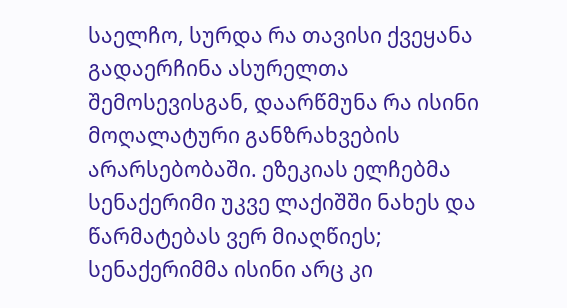საელჩო, სურდა რა თავისი ქვეყანა გადაერჩინა ასურელთა შემოსევისგან, დაარწმუნა რა ისინი მოღალატური განზრახვების არარსებობაში. ეზეკიას ელჩებმა სენაქერიმი უკვე ლაქიშში ნახეს და წარმატებას ვერ მიაღწიეს; სენაქერიმმა ისინი არც კი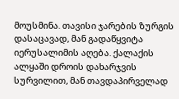მოუსმინა. თავისი ჯარების ზურგის დასაცავად, მან გადაწყვიტა იერუსალიმის აღება. ქალაქის ალყაში დროის დახარჯვის სურვილით, მან თავდაპირველად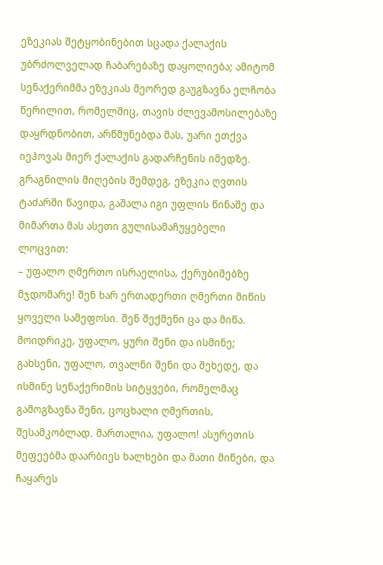ეზეკიას შეტყობინებით სცადა ქალაქის უბრძოლველად ჩაბარებაზე დაყოლიება; ამიტომ სენაქერიმმა ეზეკიას მეორედ გაუგზავნა ელჩობა წერილით, რომელშიც, თავის ძლევამოსილებაზე დაყრდნობით, არწმუნებდა მას, უარი ეთქვა იეჰოვას მიერ ქალაქის გადარჩენის იმედზე. გრაგნილის მიღების შემდეგ, ეზეკია ღვთის ტაძარში წავიდა, გაშალა იგი უფლის წინაშე და მიმართა მას ასეთი გულისამაჩუყებელი ლოცვით:
– უფალო ღმერთო ისრაელისა, ქერუბიმებზე მჯდომარე! შენ ხარ ერთადერთი ღმერთი მიწის ყოველი სამეფოსი. შენ შექმენი ცა და მიწა. მოიდრიკე, უფალო, ყური შენი და ისმინე; გახსენი, უფალო, თვალნი შენი და შეხედე, და ისმინე სენაქერიმის სიტყვები, რომელმაც გამოგზავნა შენი, ცოცხალი ღმერთის, შესამკობლად. მართალია, უფალო! ასურეთის მეფეებმა დაარბიეს ხალხები და მათი მიწები, და ჩაყარეს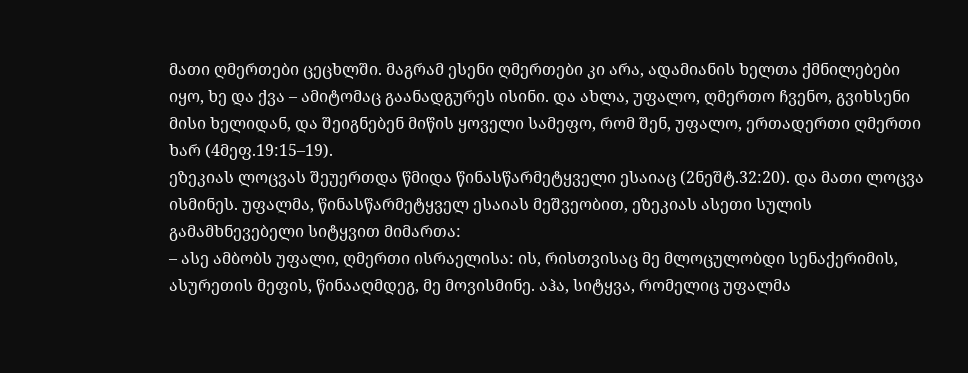მათი ღმერთები ცეცხლში. მაგრამ ესენი ღმერთები კი არა, ადამიანის ხელთა ქმნილებები იყო, ხე და ქვა – ამიტომაც გაანადგურეს ისინი. და ახლა, უფალო, ღმერთო ჩვენო, გვიხსენი მისი ხელიდან, და შეიგნებენ მიწის ყოველი სამეფო, რომ შენ, უფალო, ერთადერთი ღმერთი ხარ (4მეფ.19:15–19).
ეზეკიას ლოცვას შეუერთდა წმიდა წინასწარმეტყველი ესაიაც (2ნეშტ.32:20). და მათი ლოცვა ისმინეს. უფალმა, წინასწარმეტყველ ესაიას მეშვეობით, ეზეკიას ასეთი სულის გამამხნევებელი სიტყვით მიმართა:
– ასე ამბობს უფალი, ღმერთი ისრაელისა: ის, რისთვისაც მე მლოცულობდი სენაქერიმის, ასურეთის მეფის, წინააღმდეგ, მე მოვისმინე. აჰა, სიტყვა, რომელიც უფალმა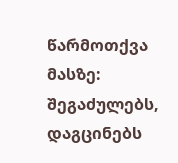წარმოთქვა მასზე: შეგაძულებს, დაგცინებს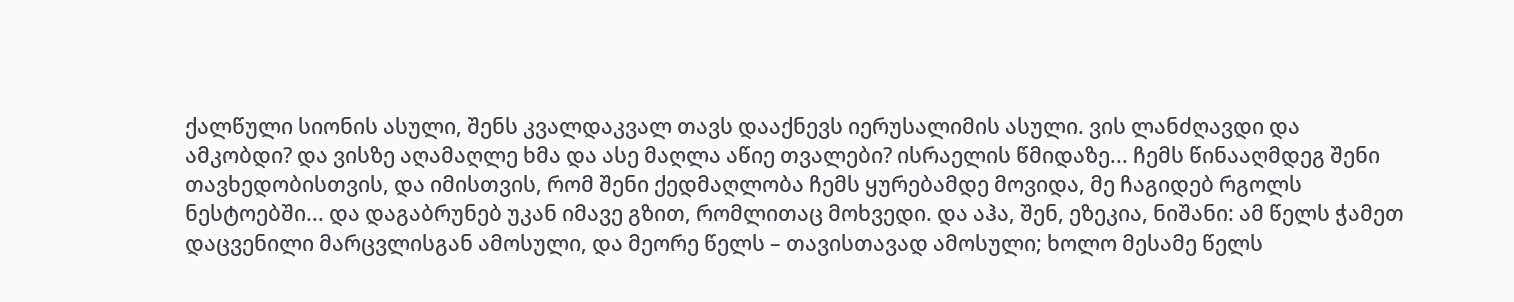ქალწული სიონის ასული, შენს კვალდაკვალ თავს დააქნევს იერუსალიმის ასული. ვის ლანძღავდი და ამკობდი? და ვისზე აღამაღლე ხმა და ასე მაღლა აწიე თვალები? ისრაელის წმიდაზე... ჩემს წინააღმდეგ შენი თავხედობისთვის, და იმისთვის, რომ შენი ქედმაღლობა ჩემს ყურებამდე მოვიდა, მე ჩაგიდებ რგოლს ნესტოებში... და დაგაბრუნებ უკან იმავე გზით, რომლითაც მოხვედი. და აჰა, შენ, ეზეკია, ნიშანი: ამ წელს ჭამეთ დაცვენილი მარცვლისგან ამოსული, და მეორე წელს – თავისთავად ამოსული; ხოლო მესამე წელს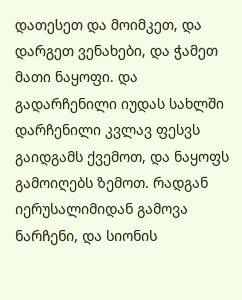დათესეთ და მოიმკეთ, და დარგეთ ვენახები, და ჭამეთ მათი ნაყოფი. და გადარჩენილი იუდას სახლში დარჩენილი კვლავ ფესვს გაიდგამს ქვემოთ, და ნაყოფს გამოიღებს ზემოთ. რადგან იერუსალიმიდან გამოვა ნარჩენი, და სიონის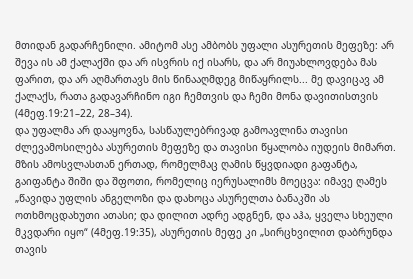მთიდან გადარჩენილი. ამიტომ ასე ამბობს უფალი ასურეთის მეფეზე: არ შევა ის ამ ქალაქში და არ ისვრის იქ ისარს, და არ მიუახლოვდება მას ფარით, და არ აღმართავს მის წინააღმდეგ მიწაყრილს... მე დავიცავ ამ ქალაქს, რათა გადავარჩინო იგი ჩემთვის და ჩემი მონა დავითისთვის (4მეფ.19:21–22, 28–34).
და უფალმა არ დააყოვნა, სასწაულებრივად გამოავლინა თავისი ძლევამოსილება ასურეთის მეფეზე და თავისი წყალობა იუდეის მიმართ. მზის ამოსვლასთან ერთად, რომელმაც ღამის წყვდიადი გაფანტა, გაიფანტა შიში და შფოთი, რომელიც იერუსალიმს მოეცვა: იმავე ღამეს
„წავიდა უფლის ანგელოზი და დახოცა ასურელთა ბანაკში ას ოთხმოცდახუთი ათასი; და დილით ადრე ადგნენ, და აჰა, ყველა სხეული მკვდარი იყო“ (4მეფ.19:35), ასურეთის მეფე კი „სირცხვილით დაბრუნდა თავის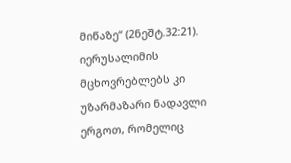მიწაზე“ (2ნეშტ.32:21). იერუსალიმის მცხოვრებლებს კი უზარმაზარი ნადავლი ერგოთ, რომელიც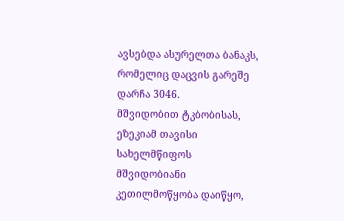ავსებდა ასურელთა ბანაკს, რომელიც დაცვის გარეშე დარჩა 3046.
მშვიდობით ტკბობისას, ეზეკიამ თავისი სახელმწიფოს მშვიდობიანი კეთილმოწყობა დაიწყო,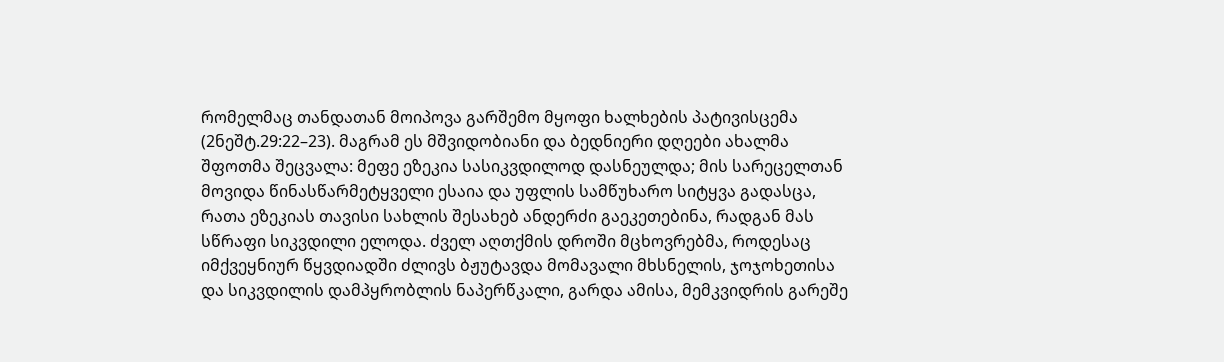რომელმაც თანდათან მოიპოვა გარშემო მყოფი ხალხების პატივისცემა (2ნეშტ.29:22–23). მაგრამ ეს მშვიდობიანი და ბედნიერი დღეები ახალმა შფოთმა შეცვალა: მეფე ეზეკია სასიკვდილოდ დასნეულდა; მის სარეცელთან მოვიდა წინასწარმეტყველი ესაია და უფლის სამწუხარო სიტყვა გადასცა, რათა ეზეკიას თავისი სახლის შესახებ ანდერძი გაეკეთებინა, რადგან მას სწრაფი სიკვდილი ელოდა. ძველ აღთქმის დროში მცხოვრებმა, როდესაც იმქვეყნიურ წყვდიადში ძლივს ბჟუტავდა მომავალი მხსნელის, ჯოჯოხეთისა და სიკვდილის დამპყრობლის ნაპერწკალი, გარდა ამისა, მემკვიდრის გარეშე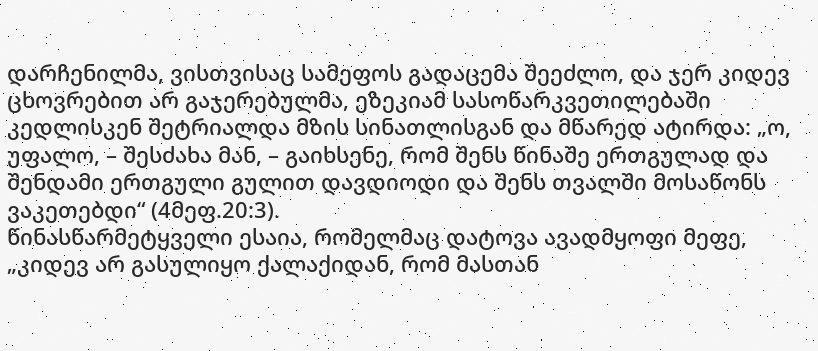დარჩენილმა, ვისთვისაც სამეფოს გადაცემა შეეძლო, და ჯერ კიდევ ცხოვრებით არ გაჯერებულმა, ეზეკიამ სასოწარკვეთილებაში კედლისკენ შეტრიალდა მზის სინათლისგან და მწარედ ატირდა: „ო, უფალო, – შესძახა მან, – გაიხსენე, რომ შენს წინაშე ერთგულად და შენდამი ერთგული გულით დავდიოდი და შენს თვალში მოსაწონს ვაკეთებდი“ (4მეფ.20:3).
წინასწარმეტყველი ესაია, რომელმაც დატოვა ავადმყოფი მეფე, „კიდევ არ გასულიყო ქალაქიდან, რომ მასთან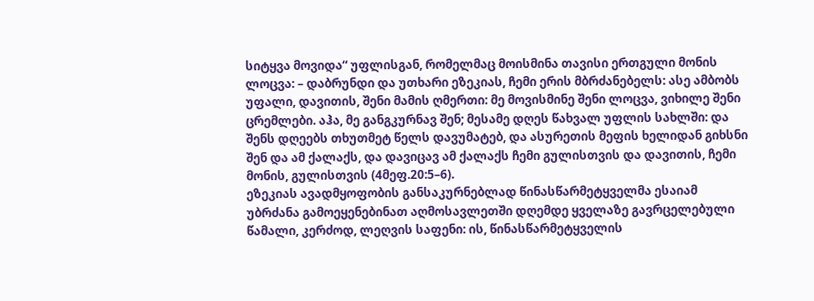სიტყვა მოვიდა“ უფლისგან, რომელმაც მოისმინა თავისი ერთგული მონის ლოცვა: – დაბრუნდი და უთხარი ეზეკიას, ჩემი ერის მბრძანებელს: ასე ამბობს უფალი, დავითის, შენი მამის ღმერთი: მე მოვისმინე შენი ლოცვა, ვიხილე შენი ცრემლები. აჰა, მე განგკურნავ შენ; მესამე დღეს წახვალ უფლის სახლში: და შენს დღეებს თხუთმეტ წელს დავუმატებ, და ასურეთის მეფის ხელიდან გიხსნი შენ და ამ ქალაქს, და დავიცავ ამ ქალაქს ჩემი გულისთვის და დავითის, ჩემი მონის, გულისთვის (4მეფ.20:5–6).
ეზეკიას ავადმყოფობის განსაკურნებლად წინასწარმეტყველმა ესაიამ უბრძანა გამოეყენებინათ აღმოსავლეთში დღემდე ყველაზე გავრცელებული წამალი, კერძოდ, ლეღვის საფენი: ის, წინასწარმეტყველის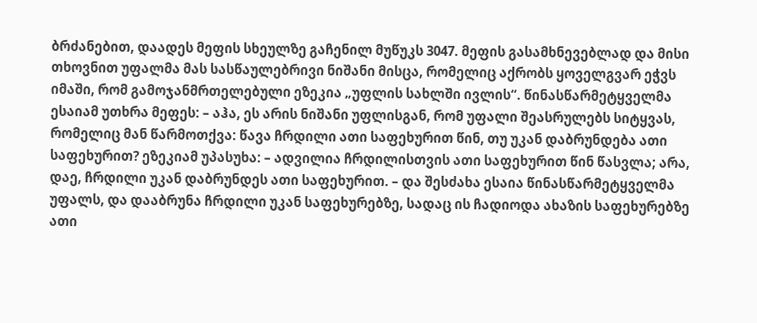ბრძანებით, დაადეს მეფის სხეულზე გაჩენილ მუწუკს 3047. მეფის გასამხნევებლად და მისი თხოვნით უფალმა მას სასწაულებრივი ნიშანი მისცა, რომელიც აქრობს ყოველგვარ ეჭვს იმაში, რომ გამოჯანმრთელებული ეზეკია „უფლის სახლში ივლის“. წინასწარმეტყველმა ესაიამ უთხრა მეფეს: – აჰა, ეს არის ნიშანი უფლისგან, რომ უფალი შეასრულებს სიტყვას, რომელიც მან წარმოთქვა: წავა ჩრდილი ათი საფეხურით წინ, თუ უკან დაბრუნდება ათი საფეხურით? ეზეკიამ უპასუხა: – ადვილია ჩრდილისთვის ათი საფეხურით წინ წასვლა; არა, დაე, ჩრდილი უკან დაბრუნდეს ათი საფეხურით. – და შესძახა ესაია წინასწარმეტყველმა უფალს, და დააბრუნა ჩრდილი უკან საფეხურებზე, სადაც ის ჩადიოდა ახაზის საფეხურებზე ათი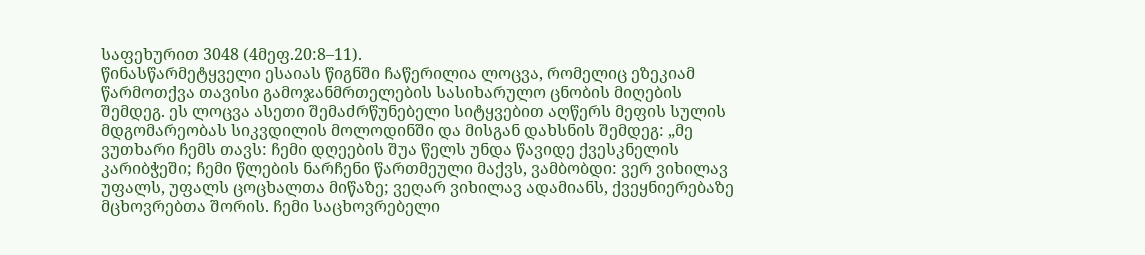საფეხურით 3048 (4მეფ.20:8–11).
წინასწარმეტყველი ესაიას წიგნში ჩაწერილია ლოცვა, რომელიც ეზეკიამ წარმოთქვა თავისი გამოჯანმრთელების სასიხარულო ცნობის მიღების შემდეგ. ეს ლოცვა ასეთი შემაძრწუნებელი სიტყვებით აღწერს მეფის სულის მდგომარეობას სიკვდილის მოლოდინში და მისგან დახსნის შემდეგ: „მე ვუთხარი ჩემს თავს: ჩემი დღეების შუა წელს უნდა წავიდე ქვესკნელის კარიბჭეში; ჩემი წლების ნარჩენი წართმეული მაქვს, ვამბობდი: ვერ ვიხილავ უფალს, უფალს ცოცხალთა მიწაზე; ვეღარ ვიხილავ ადამიანს, ქვეყნიერებაზე მცხოვრებთა შორის. ჩემი საცხოვრებელი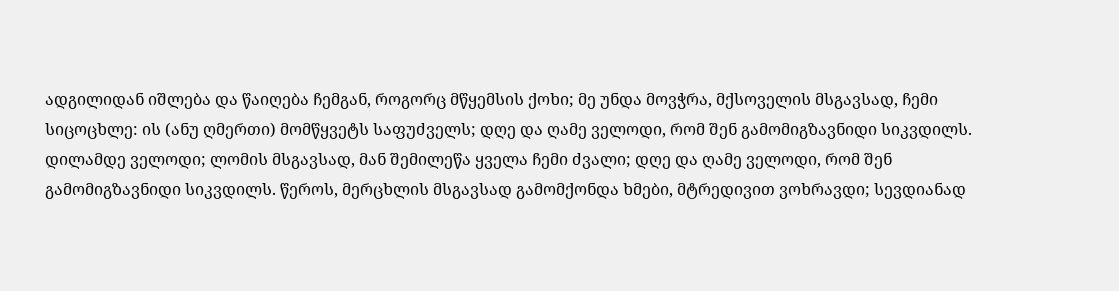ადგილიდან იშლება და წაიღება ჩემგან, როგორც მწყემსის ქოხი; მე უნდა მოვჭრა, მქსოველის მსგავსად, ჩემი სიცოცხლე: ის (ანუ ღმერთი) მომწყვეტს საფუძველს; დღე და ღამე ველოდი, რომ შენ გამომიგზავნიდი სიკვდილს. დილამდე ველოდი; ლომის მსგავსად, მან შემილეწა ყველა ჩემი ძვალი; დღე და ღამე ველოდი, რომ შენ გამომიგზავნიდი სიკვდილს. წეროს, მერცხლის მსგავსად გამომქონდა ხმები, მტრედივით ვოხრავდი; სევდიანად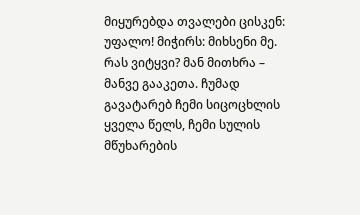მიყურებდა თვალები ცისკენ: უფალო! მიჭირს: მიხსენი მე. რას ვიტყვი? მან მითხრა – მანვე გააკეთა. ჩუმად გავატარებ ჩემი სიცოცხლის ყველა წელს, ჩემი სულის მწუხარების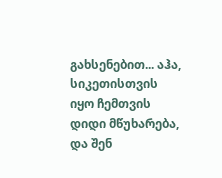გახსენებით... აჰა, სიკეთისთვის იყო ჩემთვის დიდი მწუხარება, და შენ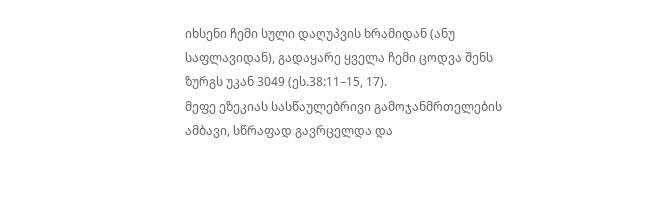იხსენი ჩემი სული დაღუპვის ხრამიდან (ანუ საფლავიდან), გადაყარე ყველა ჩემი ცოდვა შენს ზურგს უკან 3049 (ეს.38:11–15, 17).
მეფე ეზეკიას სასწაულებრივი გამოჯანმრთელების ამბავი, სწრაფად გავრცელდა და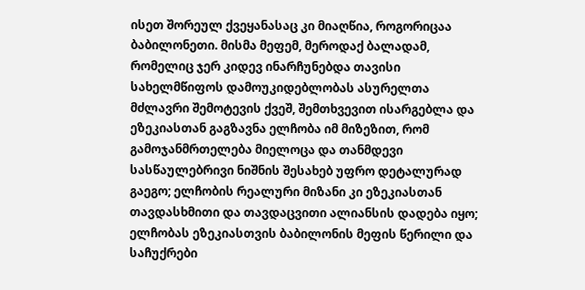ისეთ შორეულ ქვეყანასაც კი მიაღწია, როგორიცაა ბაბილონეთი. მისმა მეფემ, მეროდაქ ბალადამ, რომელიც ჯერ კიდევ ინარჩუნებდა თავისი სახელმწიფოს დამოუკიდებლობას ასურელთა მძლავრი შემოტევის ქვეშ, შემთხვევით ისარგებლა და ეზეკიასთან გაგზავნა ელჩობა იმ მიზეზით, რომ გამოჯანმრთელება მიელოცა და თანმდევი სასწაულებრივი ნიშნის შესახებ უფრო დეტალურად გაეგო; ელჩობის რეალური მიზანი კი ეზეკიასთან თავდასხმითი და თავდაცვითი ალიანსის დადება იყო; ელჩობას ეზეკიასთვის ბაბილონის მეფის წერილი და საჩუქრები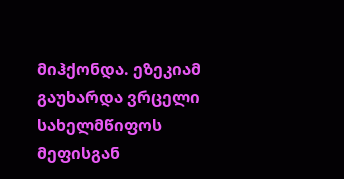მიჰქონდა. ეზეკიამ გაუხარდა ვრცელი სახელმწიფოს მეფისგან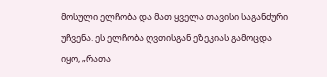მოსული ელჩობა და მათ ყველა თავისი საგანძური უჩვენა. ეს ელჩობა ღვთისგან ეზეკიას გამოცდა იყო, „რათა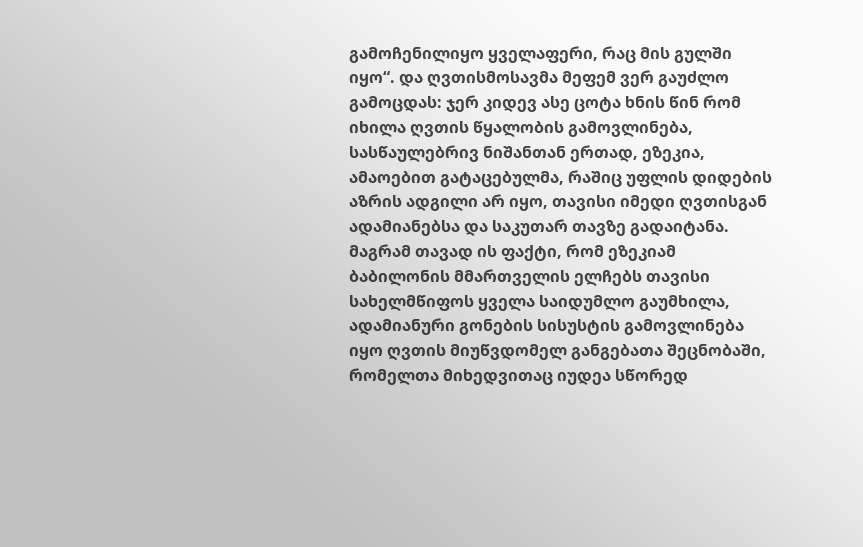გამოჩენილიყო ყველაფერი, რაც მის გულში იყო“. და ღვთისმოსავმა მეფემ ვერ გაუძლო გამოცდას: ჯერ კიდევ ასე ცოტა ხნის წინ რომ იხილა ღვთის წყალობის გამოვლინება, სასწაულებრივ ნიშანთან ერთად, ეზეკია, ამაოებით გატაცებულმა, რაშიც უფლის დიდების აზრის ადგილი არ იყო, თავისი იმედი ღვთისგან ადამიანებსა და საკუთარ თავზე გადაიტანა. მაგრამ თავად ის ფაქტი, რომ ეზეკიამ ბაბილონის მმართველის ელჩებს თავისი სახელმწიფოს ყველა საიდუმლო გაუმხილა, ადამიანური გონების სისუსტის გამოვლინება იყო ღვთის მიუწვდომელ განგებათა შეცნობაში, რომელთა მიხედვითაც იუდეა სწორედ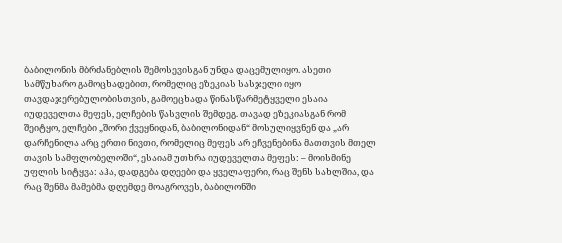ბაბილონის მბრძანებლის შემოსევისგან უნდა დაცემულიყო. ასეთი სამწუხარო გამოცხადებით, რომელიც ეზეკიას სასჯელი იყო თავდაჯერებულობისთვის, გამოეცხადა წინასწარმეტყველი ესაია იუდეველთა მეფეს, ელჩების წასვლის შემდეგ. თავად ეზეკიასგან რომ შეიტყო, ელჩები „შორი ქვეყნიდან, ბაბილონიდან“ მოსულიყვნენ და „არ დარჩენილა არც ერთი ნივთი, რომელიც მეფეს არ ეჩვენებინა მათთვის მთელ თავის სამფლობელოში“, ესაიამ უთხრა იუდეველთა მეფეს: – მოისმინე უფლის სიტყვა: აჰა, დადგება დღეები და ყველაფერი, რაც შენს სახლშია, და რაც შენმა მამებმა დღემდე მოაგროვეს, ბაბილონში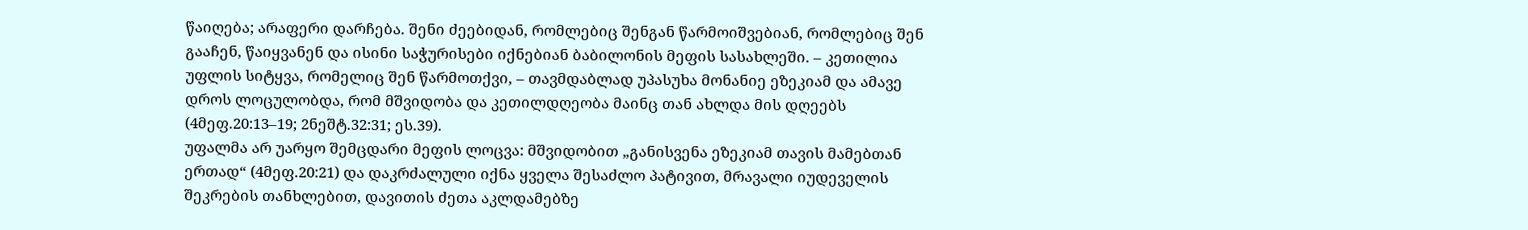წაიღება; არაფერი დარჩება. შენი ძეებიდან, რომლებიც შენგან წარმოიშვებიან, რომლებიც შენ გააჩენ, წაიყვანენ და ისინი საჭურისები იქნებიან ბაბილონის მეფის სასახლეში. – კეთილია უფლის სიტყვა, რომელიც შენ წარმოთქვი, – თავმდაბლად უპასუხა მონანიე ეზეკიამ და ამავე დროს ლოცულობდა, რომ მშვიდობა და კეთილდღეობა მაინც თან ახლდა მის დღეებს (4მეფ.20:13–19; 2ნეშტ.32:31; ეს.39).
უფალმა არ უარყო შემცდარი მეფის ლოცვა: მშვიდობით „განისვენა ეზეკიამ თავის მამებთან ერთად“ (4მეფ.20:21) და დაკრძალული იქნა ყველა შესაძლო პატივით, მრავალი იუდეველის შეკრების თანხლებით, დავითის ძეთა აკლდამებზე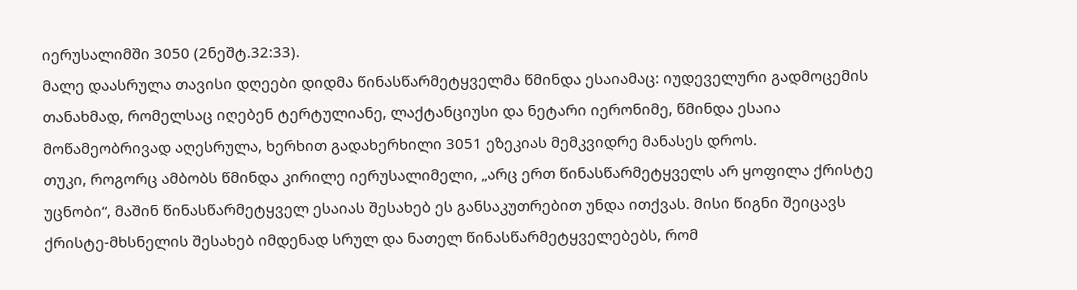იერუსალიმში 3050 (2ნეშტ.32:33).
მალე დაასრულა თავისი დღეები დიდმა წინასწარმეტყველმა წმინდა ესაიამაც: იუდეველური გადმოცემის თანახმად, რომელსაც იღებენ ტერტულიანე, ლაქტანციუსი და ნეტარი იერონიმე, წმინდა ესაია მოწამეობრივად აღესრულა, ხერხით გადახერხილი 3051 ეზეკიას მემკვიდრე მანასეს დროს.
თუკი, როგორც ამბობს წმინდა კირილე იერუსალიმელი, „არც ერთ წინასწარმეტყველს არ ყოფილა ქრისტე უცნობი“, მაშინ წინასწარმეტყველ ესაიას შესახებ ეს განსაკუთრებით უნდა ითქვას. მისი წიგნი შეიცავს ქრისტე-მხსნელის შესახებ იმდენად სრულ და ნათელ წინასწარმეტყველებებს, რომ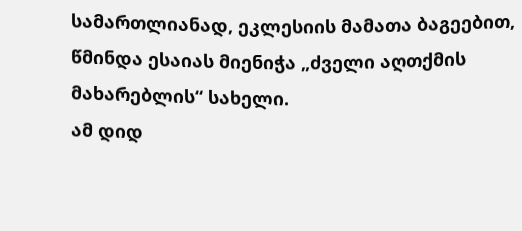სამართლიანად, ეკლესიის მამათა ბაგეებით, წმინდა ესაიას მიენიჭა „ძველი აღთქმის მახარებლის“ სახელი.
ამ დიდ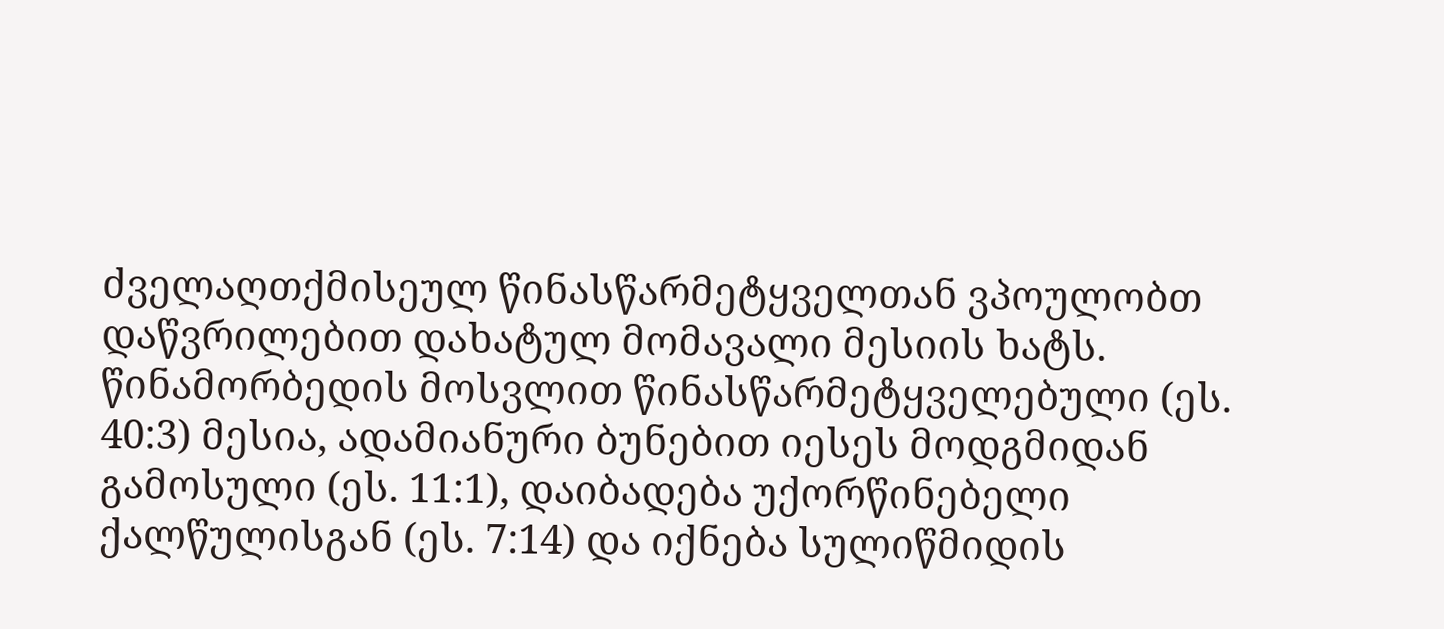ძველაღთქმისეულ წინასწარმეტყველთან ვპოულობთ დაწვრილებით დახატულ მომავალი მესიის ხატს.
წინამორბედის მოსვლით წინასწარმეტყველებული (ეს. 40:3) მესია, ადამიანური ბუნებით იესეს მოდგმიდან გამოსული (ეს. 11:1), დაიბადება უქორწინებელი ქალწულისგან (ეს. 7:14) და იქნება სულიწმიდის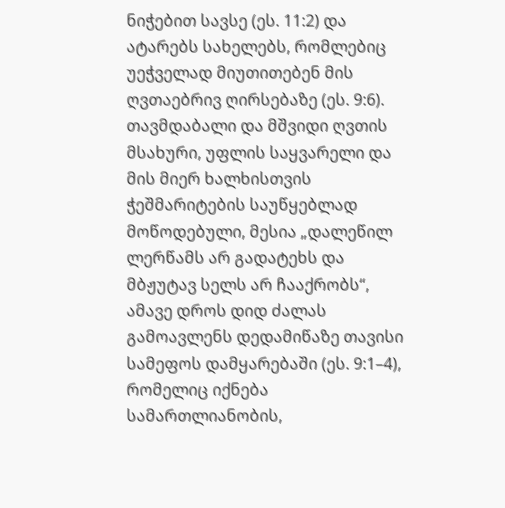ნიჭებით სავსე (ეს. 11:2) და ატარებს სახელებს, რომლებიც უეჭველად მიუთითებენ მის ღვთაებრივ ღირსებაზე (ეს. 9:6). თავმდაბალი და მშვიდი ღვთის მსახური, უფლის საყვარელი და მის მიერ ხალხისთვის ჭეშმარიტების საუწყებლად მოწოდებული, მესია „დალეწილ ლერწამს არ გადატეხს და მბჟუტავ სელს არ ჩააქრობს“, ამავე დროს დიდ ძალას გამოავლენს დედამიწაზე თავისი სამეფოს დამყარებაში (ეს. 9:1–4), რომელიც იქნება სამართლიანობის,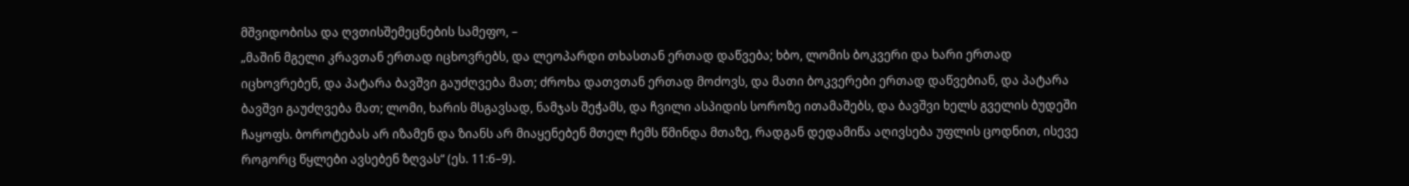მშვიდობისა და ღვთისშემეცნების სამეფო, –
„მაშინ მგელი კრავთან ერთად იცხოვრებს, და ლეოპარდი თხასთან ერთად დაწვება; ხბო, ლომის ბოკვერი და ხარი ერთად იცხოვრებენ, და პატარა ბავშვი გაუძღვება მათ; ძროხა დათვთან ერთად მოძოვს, და მათი ბოკვერები ერთად დაწვებიან, და პატარა ბავშვი გაუძღვება მათ; ლომი, ხარის მსგავსად, ნამჯას შეჭამს, და ჩვილი ასპიდის სოროზე ითამაშებს, და ბავშვი ხელს გველის ბუდეში ჩაყოფს. ბოროტებას არ იზამენ და ზიანს არ მიაყენებენ მთელ ჩემს წმინდა მთაზე, რადგან დედამიწა აღივსება უფლის ცოდნით, ისევე როგორც წყლები ავსებენ ზღვას“ (ეს. 11:6–9).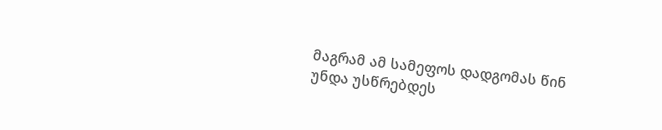მაგრამ ამ სამეფოს დადგომას წინ უნდა უსწრებდეს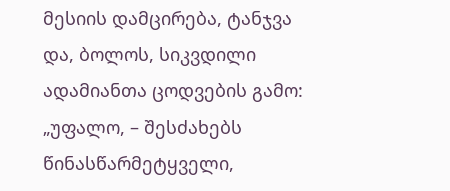მესიის დამცირება, ტანჯვა და, ბოლოს, სიკვდილი ადამიანთა ცოდვების გამო:
„უფალო, – შესძახებს წინასწარმეტყველი,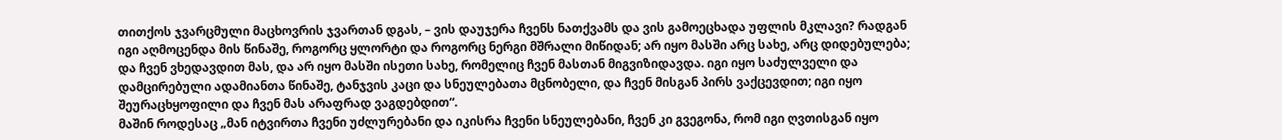თითქოს ჯვარცმული მაცხოვრის ჯვართან დგას, – ვის დაუჯერა ჩვენს ნათქვამს და ვის გამოეცხადა უფლის მკლავი? რადგან იგი აღმოცენდა მის წინაშე, როგორც ყლორტი და როგორც ნერგი მშრალი მიწიდან; არ იყო მასში არც სახე, არც დიდებულება; და ჩვენ ვხედავდით მას, და არ იყო მასში ისეთი სახე, რომელიც ჩვენ მასთან მიგვიზიდავდა. იგი იყო საძულველი და დამცირებული ადამიანთა წინაშე, ტანჯვის კაცი და სნეულებათა მცნობელი, და ჩვენ მისგან პირს ვაქცევდით; იგი იყო შეურაცხყოფილი და ჩვენ მას არაფრად ვაგდებდით“.
მაშინ როდესაც „მან იტვირთა ჩვენი უძლურებანი და იკისრა ჩვენი სნეულებანი, ჩვენ კი გვეგონა, რომ იგი ღვთისგან იყო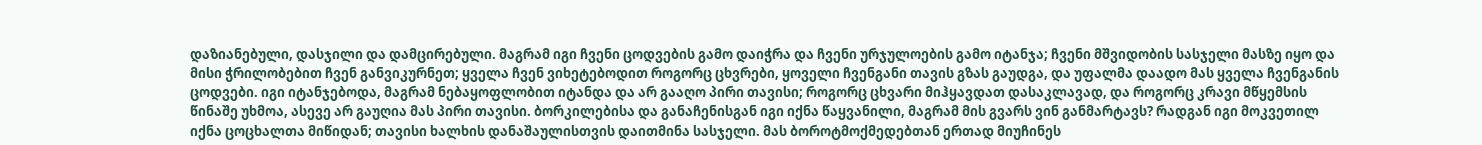დაზიანებული, დასჯილი და დამცირებული. მაგრამ იგი ჩვენი ცოდვების გამო დაიჭრა და ჩვენი ურჯულოების გამო იტანჯა; ჩვენი მშვიდობის სასჯელი მასზე იყო და მისი ჭრილობებით ჩვენ განვიკურნეთ; ყველა ჩვენ ვიხეტებოდით როგორც ცხვრები, ყოველი ჩვენგანი თავის გზას გაუდგა, და უფალმა დაადო მას ყველა ჩვენგანის ცოდვები. იგი იტანჯებოდა, მაგრამ ნებაყოფლობით იტანდა და არ გააღო პირი თავისი; როგორც ცხვარი მიჰყავდათ დასაკლავად, და როგორც კრავი მწყემსის წინაშე უხმოა, ასევე არ გაუღია მას პირი თავისი. ბორკილებისა და განაჩენისგან იგი იქნა წაყვანილი, მაგრამ მის გვარს ვინ განმარტავს? რადგან იგი მოკვეთილ იქნა ცოცხალთა მიწიდან; თავისი ხალხის დანაშაულისთვის დაითმინა სასჯელი. მას ბოროტმოქმედებთან ერთად მიუჩინეს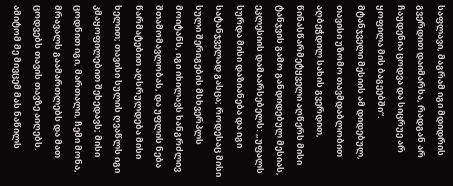საფლავი, მაგრამ იგი მდიდრის გვერდით დაიმარხა, რადგან არ ჩაუდენია ცოდვა და სიცრუე არ ყოფილა მის ბაგეებში“.
მტანჯველი მესიის ამ დიდებულ, თავისი უზომო თავმდაბლობით აღბეჭდილ სახის გვერდით, წინასწარმეტყველი აღწერს მისი ტანჯვის გამო განდიდებულ მესიას, ეკლესიის დამაარსებელს: „უფალს სურდა მისი დაზიანება და იგი სატანჯველად გასცა; როდესაც მისი სული შერიგების მსხვერპლს მოიტანს, იგი იხილავს ხანგრძლივ შთამომავლობას, და უფლის ნება წარმატებით აღსრულდება მისი ხელით; თავისი სულის ღვაწლს იგი კმაყოფილებით შეხედავს; მისი ცოდნით იგი, მართალი, ჩემი მონა, მრავალს გაამართლებს და მათ ცოდვებს თავის თავზე აიღებს. ამიტომ მე მივცემ მას ნაწილს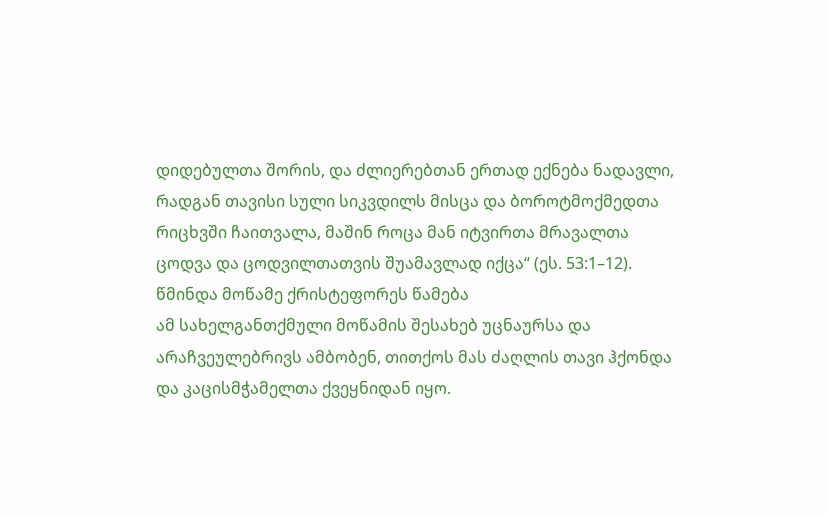დიდებულთა შორის, და ძლიერებთან ერთად ექნება ნადავლი, რადგან თავისი სული სიკვდილს მისცა და ბოროტმოქმედთა რიცხვში ჩაითვალა, მაშინ როცა მან იტვირთა მრავალთა ცოდვა და ცოდვილთათვის შუამავლად იქცა“ (ეს. 53:1–12).
წმინდა მოწამე ქრისტეფორეს წამება
ამ სახელგანთქმული მოწამის შესახებ უცნაურსა და არაჩვეულებრივს ამბობენ, თითქოს მას ძაღლის თავი ჰქონდა და კაცისმჭამელთა ქვეყნიდან იყო.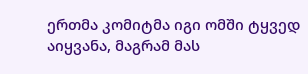ერთმა კომიტმა იგი ომში ტყვედ აიყვანა, მაგრამ მას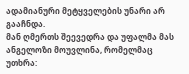ადამიანური მეტყველების უნარი არ გააჩნდა.
მან ღმერთს შეევედრა და უფალმა მას ანგელოზი მოუვლინა, რომელმაც უთხრა: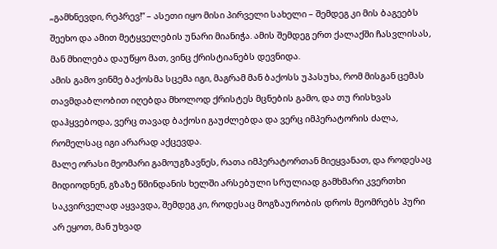„გამხნევდი, რეპრევ!“ – ასეთი იყო მისი პირველი სახელი – შემდეგ კი მის ბაგეებს შეეხო და ამით მეტყველების უნარი მიანიჭა. ამის შემდეგ ერთ ქალაქში ჩასვლისას, მან მხილება დაუწყო მათ, ვინც ქრისტიანებს დევნიდა.
ამის გამო ვინმე ბაქოსმა სცემა იგი, მაგრამ მან ბაქოსს უპასუხა, რომ მისგან ცემას თავმდაბლობით იღებდა მხოლოდ ქრისტეს მცნების გამო, და თუ რისხვას დაჰყვებოდა, ვერც თავად ბაქოსი გაუძლებდა და ვერც იმპერატორის ძალა, რომელსაც იგი არარად აქცევდა.
მალე ორასი მეომარი გამოუგზავნეს, რათა იმპერატორთან მიეყვანათ, და როდესაც მიდიოდნენ, გზაზე წმინდანის ხელში არსებული სრულიად გამხმარი კვერთხი საკვირველად აყვავდა, შემდეგ კი, როდესაც მოგზაურობის დროს მეომრებს პური არ ეყოთ, მან უხვად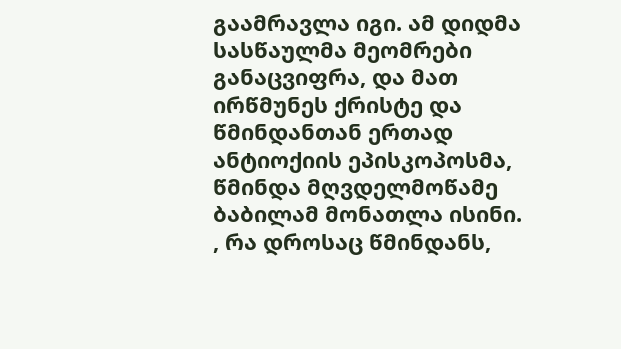გაამრავლა იგი. ამ დიდმა სასწაულმა მეომრები განაცვიფრა, და მათ ირწმუნეს ქრისტე და წმინდანთან ერთად ანტიოქიის ეპისკოპოსმა, წმინდა მღვდელმოწამე ბაბილამ მონათლა ისინი.
, რა დროსაც წმინდანს,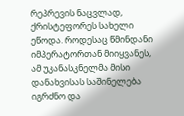რეპრევის ნაცვლად, ქრისტეფორეს სახელი ეწოდა. როდესაც წმინდანი იმპერატორთან მიიყვანეს, ამ უკანასკნელმა მისი დანახვისას საშინელება იგრძნო და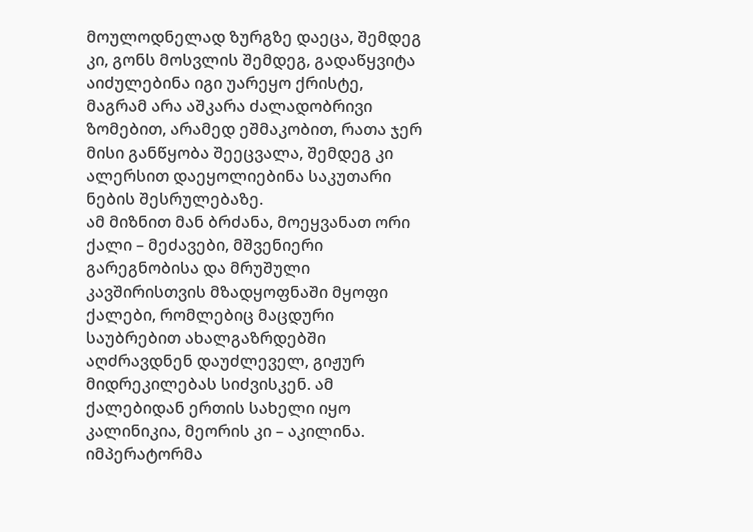მოულოდნელად ზურგზე დაეცა, შემდეგ კი, გონს მოსვლის შემდეგ, გადაწყვიტა აიძულებინა იგი უარეყო ქრისტე, მაგრამ არა აშკარა ძალადობრივი ზომებით, არამედ ეშმაკობით, რათა ჯერ მისი განწყობა შეეცვალა, შემდეგ კი ალერსით დაეყოლიებინა საკუთარი ნების შესრულებაზე.
ამ მიზნით მან ბრძანა, მოეყვანათ ორი ქალი – მეძავები, მშვენიერი გარეგნობისა და მრუშული კავშირისთვის მზადყოფნაში მყოფი ქალები, რომლებიც მაცდური საუბრებით ახალგაზრდებში აღძრავდნენ დაუძლეველ, გიჟურ მიდრეკილებას სიძვისკენ. ამ ქალებიდან ერთის სახელი იყო კალინიკია, მეორის კი – აკილინა. იმპერატორმა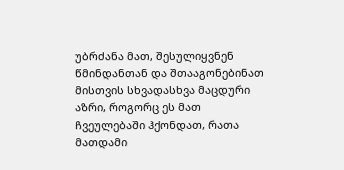უბრძანა მათ, შესულიყვნენ წმინდანთან და შთააგონებინათ მისთვის სხვადასხვა მაცდური აზრი, როგორც ეს მათ ჩვეულებაში ჰქონდათ, რათა მათდამი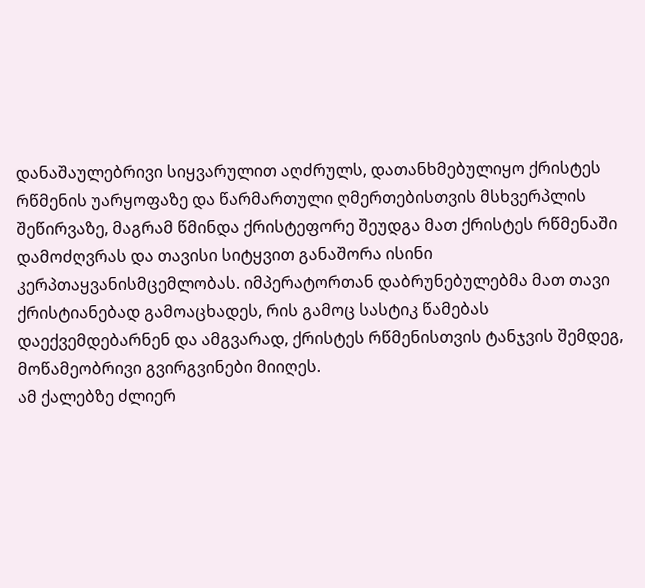დანაშაულებრივი სიყვარულით აღძრულს, დათანხმებულიყო ქრისტეს რწმენის უარყოფაზე და წარმართული ღმერთებისთვის მსხვერპლის შეწირვაზე, მაგრამ წმინდა ქრისტეფორე შეუდგა მათ ქრისტეს რწმენაში დამოძღვრას და თავისი სიტყვით განაშორა ისინი კერპთაყვანისმცემლობას. იმპერატორთან დაბრუნებულებმა მათ თავი ქრისტიანებად გამოაცხადეს, რის გამოც სასტიკ წამებას დაექვემდებარნენ და ამგვარად, ქრისტეს რწმენისთვის ტანჯვის შემდეგ, მოწამეობრივი გვირგვინები მიიღეს.
ამ ქალებზე ძლიერ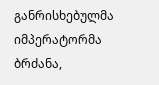განრისხებულმა იმპერატორმა ბრძანა,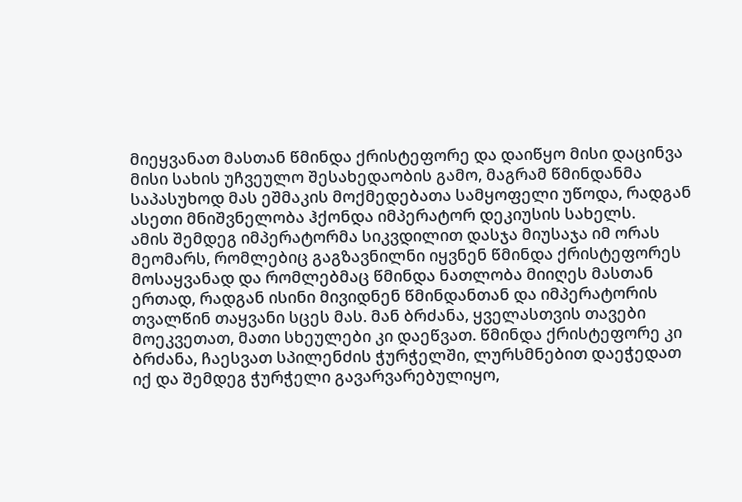მიეყვანათ მასთან წმინდა ქრისტეფორე და დაიწყო მისი დაცინვა მისი სახის უჩვეულო შესახედაობის გამო, მაგრამ წმინდანმა საპასუხოდ მას ეშმაკის მოქმედებათა სამყოფელი უწოდა, რადგან ასეთი მნიშვნელობა ჰქონდა იმპერატორ დეკიუსის სახელს.
ამის შემდეგ იმპერატორმა სიკვდილით დასჯა მიუსაჯა იმ ორას მეომარს, რომლებიც გაგზავნილნი იყვნენ წმინდა ქრისტეფორეს მოსაყვანად და რომლებმაც წმინდა ნათლობა მიიღეს მასთან ერთად, რადგან ისინი მივიდნენ წმინდანთან და იმპერატორის თვალწინ თაყვანი სცეს მას. მან ბრძანა, ყველასთვის თავები მოეკვეთათ, მათი სხეულები კი დაეწვათ. წმინდა ქრისტეფორე კი ბრძანა, ჩაესვათ სპილენძის ჭურჭელში, ლურსმნებით დაეჭედათ იქ და შემდეგ ჭურჭელი გავარვარებულიყო,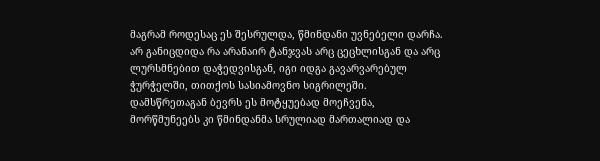მაგრამ როდესაც ეს შესრულდა, წმინდანი უვნებელი დარჩა.
არ განიცდიდა რა არანაირ ტანჯვას არც ცეცხლისგან და არც ლურსმნებით დაჭედვისგან, იგი იდგა გავარვარებულ ჭურჭელში, თითქოს სასიამოვნო სიგრილეში. დამსწრეთაგან ბევრს ეს მოტყუებად მოეჩვენა, მორწმუნეებს კი წმინდანმა სრულიად მართალიად და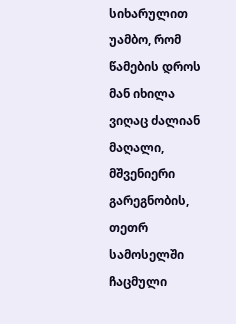სიხარულით უამბო, რომ წამების დროს მან იხილა ვიღაც ძალიან მაღალი, მშვენიერი გარეგნობის, თეთრ სამოსელში ჩაცმული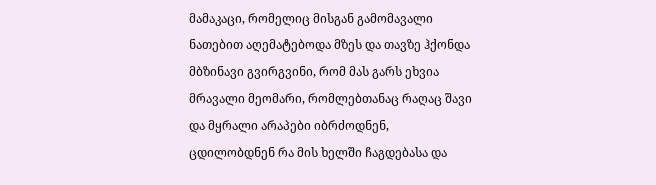მამაკაცი, რომელიც მისგან გამომავალი ნათებით აღემატებოდა მზეს და თავზე ჰქონდა მბზინავი გვირგვინი, რომ მას გარს ეხვია მრავალი მეომარი, რომლებთანაც რაღაც შავი და მყრალი არაპები იბრძოდნენ, ცდილობდნენ რა მის ხელში ჩაგდებასა და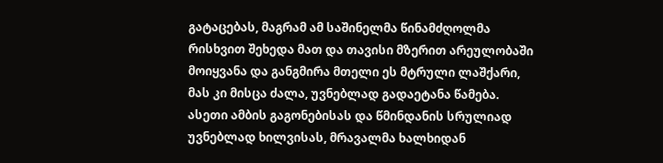გატაცებას, მაგრამ ამ საშინელმა წინამძღოლმა რისხვით შეხედა მათ და თავისი მზერით არეულობაში მოიყვანა და განგმირა მთელი ეს მტრული ლაშქარი, მას კი მისცა ძალა, უვნებლად გადაეტანა წამება.
ასეთი ამბის გაგონებისას და წმინდანის სრულიად უვნებლად ხილვისას, მრავალმა ხალხიდან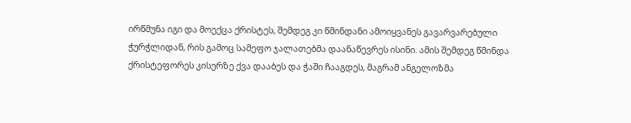ირწმუნა იგი და მოექცა ქრისტეს, შემდეგ კი წმინდანი ამოიყვანეს გავარვარებული ჭურჭლიდან, რის გამოც სამეფო ჯალათებმა დაანაწევრეს ისინი. ამის შემდეგ წმინდა ქრისტეფორეს კისერზე ქვა დააბეს და ჭაში ჩააგდეს, მაგრამ ანგელოზმა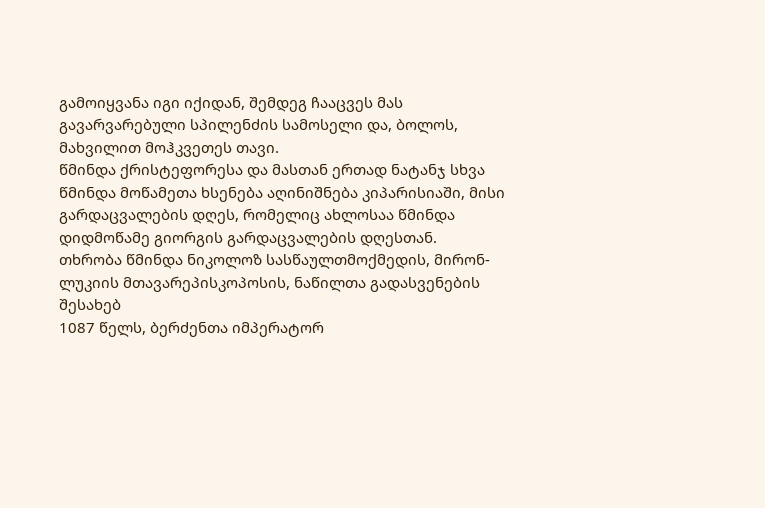გამოიყვანა იგი იქიდან, შემდეგ ჩააცვეს მას გავარვარებული სპილენძის სამოსელი და, ბოლოს, მახვილით მოჰკვეთეს თავი.
წმინდა ქრისტეფორესა და მასთან ერთად ნატანჯ სხვა წმინდა მოწამეთა ხსენება აღინიშნება კიპარისიაში, მისი გარდაცვალების დღეს, რომელიც ახლოსაა წმინდა დიდმოწამე გიორგის გარდაცვალების დღესთან.
თხრობა წმინდა ნიკოლოზ სასწაულთმოქმედის, მირონ-ლუკიის მთავარეპისკოპოსის, ნაწილთა გადასვენების შესახებ
1087 წელს, ბერძენთა იმპერატორ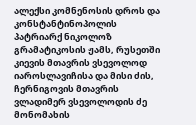ალექსი კომნენოსის დროს და კონსტანტინოპოლის პატრიარქ ნიკოლოზ გრამატიკოსის ჟამს, რუსეთში კიევის მთავრის ვსევოლოდ იაროსლავიჩისა და მისი ძის, ჩერნიგოვის მთავრის ვლადიმერ ვსევოლოდის ძე მონომახის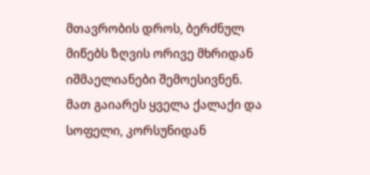მთავრობის დროს, ბერძნულ მიწებს ზღვის ორივე მხრიდან იშმაელიანები შემოესივნენ. მათ გაიარეს ყველა ქალაქი და სოფელი, კორსუნიდან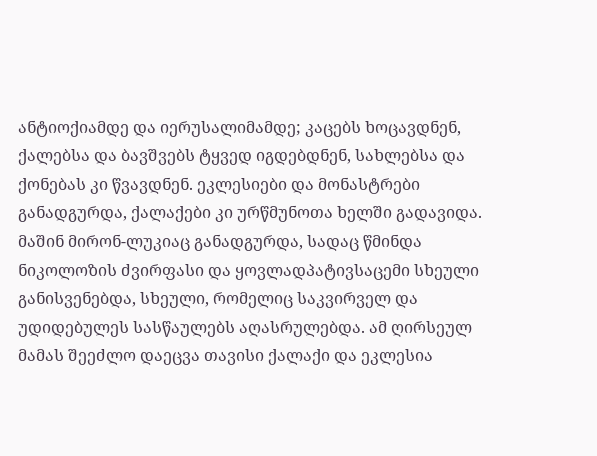ანტიოქიამდე და იერუსალიმამდე; კაცებს ხოცავდნენ, ქალებსა და ბავშვებს ტყვედ იგდებდნენ, სახლებსა და ქონებას კი წვავდნენ. ეკლესიები და მონასტრები განადგურდა, ქალაქები კი ურწმუნოთა ხელში გადავიდა. მაშინ მირონ-ლუკიაც განადგურდა, სადაც წმინდა ნიკოლოზის ძვირფასი და ყოვლადპატივსაცემი სხეული განისვენებდა, სხეული, რომელიც საკვირველ და უდიდებულეს სასწაულებს აღასრულებდა. ამ ღირსეულ მამას შეეძლო დაეცვა თავისი ქალაქი და ეკლესია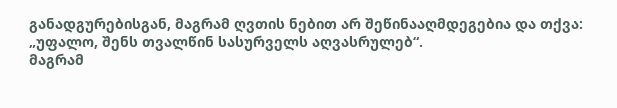განადგურებისგან, მაგრამ ღვთის ნებით არ შეწინააღმდეგებია და თქვა: „უფალო, შენს თვალწინ სასურველს აღვასრულებ“.
მაგრამ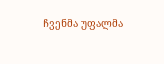ჩვენმა უფალმა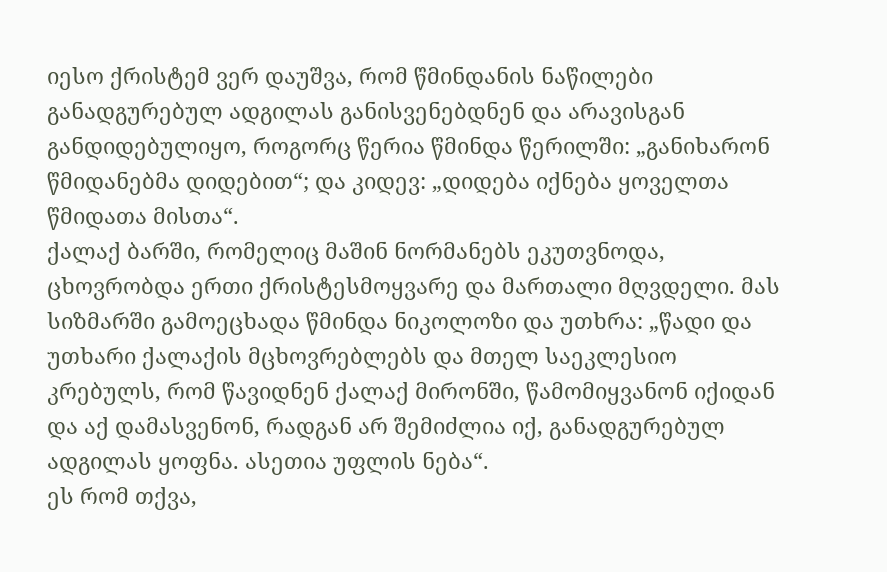იესო ქრისტემ ვერ დაუშვა, რომ წმინდანის ნაწილები განადგურებულ ადგილას განისვენებდნენ და არავისგან განდიდებულიყო, როგორც წერია წმინდა წერილში: „განიხარონ წმიდანებმა დიდებით“; და კიდევ: „დიდება იქნება ყოველთა წმიდათა მისთა“.
ქალაქ ბარში, რომელიც მაშინ ნორმანებს ეკუთვნოდა, ცხოვრობდა ერთი ქრისტესმოყვარე და მართალი მღვდელი. მას სიზმარში გამოეცხადა წმინდა ნიკოლოზი და უთხრა: „წადი და უთხარი ქალაქის მცხოვრებლებს და მთელ საეკლესიო კრებულს, რომ წავიდნენ ქალაქ მირონში, წამომიყვანონ იქიდან და აქ დამასვენონ, რადგან არ შემიძლია იქ, განადგურებულ ადგილას ყოფნა. ასეთია უფლის ნება“.
ეს რომ თქვა,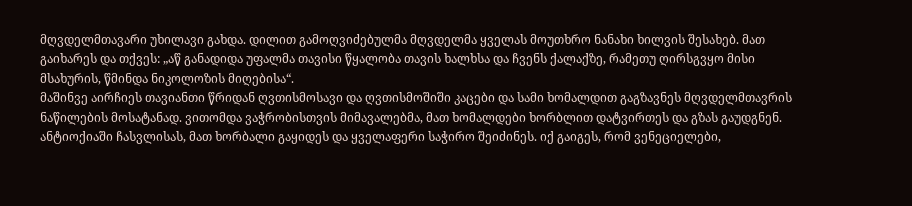მღვდელმთავარი უხილავი გახდა. დილით გამოღვიძებულმა მღვდელმა ყველას მოუთხრო ნანახი ხილვის შესახებ. მათ გაიხარეს და თქვეს: „აწ განადიდა უფალმა თავისი წყალობა თავის ხალხსა და ჩვენს ქალაქზე, რამეთუ ღირსგვყო მისი მსახურის, წმინდა ნიკოლოზის მიღებისა“.
მაშინვე აირჩიეს თავიანთი წრიდან ღვთისმოსავი და ღვთისმოშიში კაცები და სამი ხომალდით გაგზავნეს მღვდელმთავრის ნაწილების მოსატანად. ვითომდა ვაჭრობისთვის მიმავალებმა, მათ ხომალდები ხორბლით დატვირთეს და გზას გაუდგნენ.
ანტიოქიაში ჩასვლისას, მათ ხორბალი გაყიდეს და ყველაფერი საჭირო შეიძინეს. იქ გაიგეს, რომ ვენეციელები,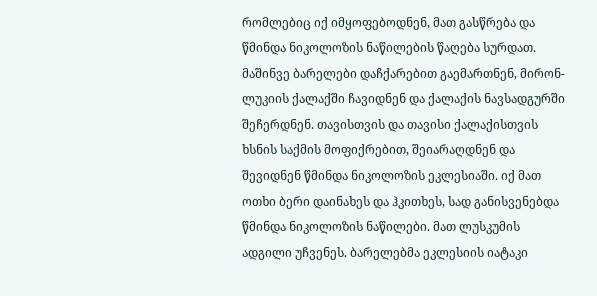რომლებიც იქ იმყოფებოდნენ, მათ გასწრება და წმინდა ნიკოლოზის ნაწილების წაღება სურდათ. მაშინვე ბარელები დაჩქარებით გაემართნენ, მირონ-ლუკიის ქალაქში ჩავიდნენ და ქალაქის ნავსადგურში შეჩერდნენ. თავისთვის და თავისი ქალაქისთვის ხსნის საქმის მოფიქრებით, შეიარაღდნენ და შევიდნენ წმინდა ნიკოლოზის ეკლესიაში. იქ მათ ოთხი ბერი დაინახეს და ჰკითხეს, სად განისვენებდა წმინდა ნიკოლოზის ნაწილები. მათ ლუსკუმის ადგილი უჩვენეს. ბარელებმა ეკლესიის იატაკი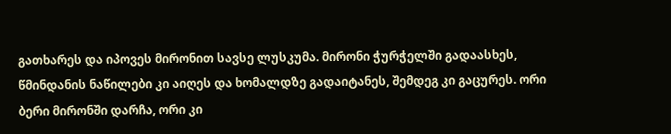გათხარეს და იპოვეს მირონით სავსე ლუსკუმა. მირონი ჭურჭელში გადაასხეს, წმინდანის ნაწილები კი აიღეს და ხომალდზე გადაიტანეს, შემდეგ კი გაცურეს. ორი ბერი მირონში დარჩა, ორი კი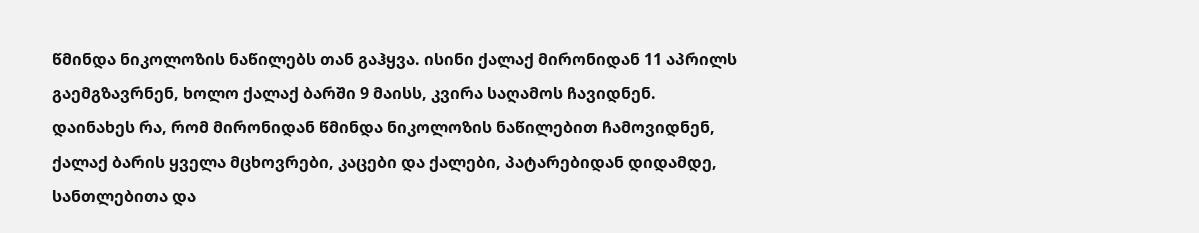წმინდა ნიკოლოზის ნაწილებს თან გაჰყვა. ისინი ქალაქ მირონიდან 11 აპრილს გაემგზავრნენ, ხოლო ქალაქ ბარში 9 მაისს, კვირა საღამოს ჩავიდნენ. დაინახეს რა, რომ მირონიდან წმინდა ნიკოლოზის ნაწილებით ჩამოვიდნენ, ქალაქ ბარის ყველა მცხოვრები, კაცები და ქალები, პატარებიდან დიდამდე, სანთლებითა და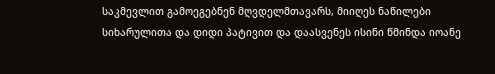საკმევლით გამოეგებნენ მღვდელმთავარს, მიიღეს ნაწილები სიხარულითა და დიდი პატივით და დაასვენეს ისინი წმინდა იოანე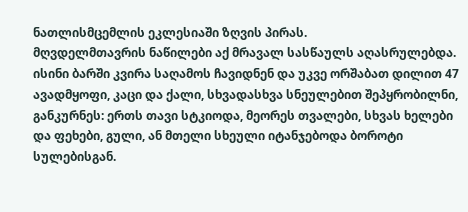ნათლისმცემლის ეკლესიაში ზღვის პირას.
მღვდელმთავრის ნაწილები აქ მრავალ სასწაულს აღასრულებდა. ისინი ბარში კვირა საღამოს ჩავიდნენ და უკვე ორშაბათ დილით 47 ავადმყოფი, კაცი და ქალი, სხვადასხვა სნეულებით შეპყრობილნი, განკურნეს: ერთს თავი სტკიოდა, მეორეს თვალები, სხვას ხელები და ფეხები, გული, ან მთელი სხეული იტანჯებოდა ბოროტი სულებისგან.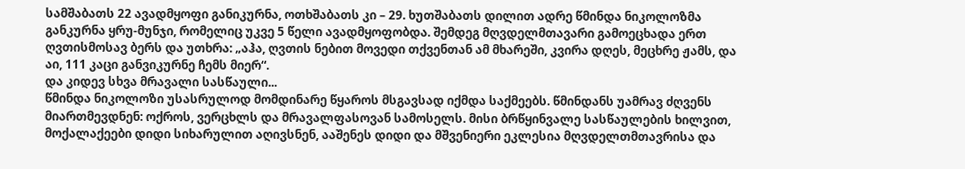სამშაბათს 22 ავადმყოფი განიკურნა, ოთხშაბათს კი – 29. ხუთშაბათს დილით ადრე წმინდა ნიკოლოზმა განკურნა ყრუ-მუნჯი, რომელიც უკვე 5 წელი ავადმყოფობდა. შემდეგ მღვდელმთავარი გამოეცხადა ერთ ღვთისმოსავ ბერს და უთხრა: „აჰა, ღვთის ნებით მოვედი თქვენთან ამ მხარეში, კვირა დღეს, მეცხრე ჟამს, და აი, 111 კაცი განვიკურნე ჩემს მიერ“.
და კიდევ სხვა მრავალი სასწაული...
წმინდა ნიკოლოზი უსასრულოდ მომდინარე წყაროს მსგავსად იქმდა საქმეებს. წმინდანს უამრავ ძღვენს მიართმევდნენ: ოქროს, ვერცხლს და მრავალფასოვან სამოსელს. მისი ბრწყინვალე სასწაულების ხილვით, მოქალაქეები დიდი სიხარულით აღივსნენ, ააშენეს დიდი და მშვენიერი ეკლესია მღვდელთმთავრისა და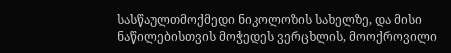სასწაულთმოქმედი ნიკოლოზის სახელზე, და მისი ნაწილებისთვის მოჭედეს ვერცხლის, მოოქროვილი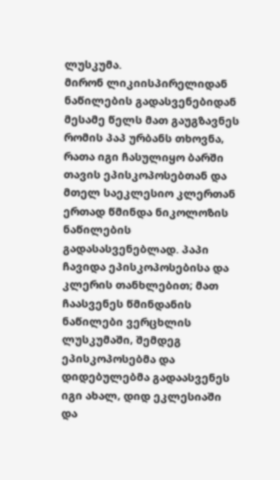ლუსკუმა.
მირონ ლიკიისპირელიდან ნაწილების გადასვენებიდან მესამე წელს მათ გაუგზავნეს რომის პაპ ურბანს თხოვნა, რათა იგი ჩასულიყო ბარში თავის ეპისკოპოსებთან და მთელ საეკლესიო კლერთან ერთად წმინდა ნიკოლოზის ნაწილების გადასასვენებლად. პაპი ჩავიდა ეპისკოპოსებისა და კლერის თანხლებით; მათ ჩაასვენეს წმინდანის ნაწილები ვერცხლის ლუსკუმაში, შემდეგ ეპისკოპოსებმა და დიდებულებმა გადაასვენეს იგი ახალ, დიდ ეკლესიაში და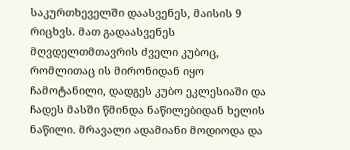საკურთხეველში დაასვენეს, მაისის 9 რიცხვს. მათ გადაასვენეს მღვდელთმთავრის ძველი კუბოც, რომლითაც ის მირონიდან იყო ჩამოტანილი, დადგეს კუბო ეკლესიაში და ჩადეს მასში წმინდა ნაწილებიდან ხელის ნაწილი. მრავალი ადამიანი მოდიოდა და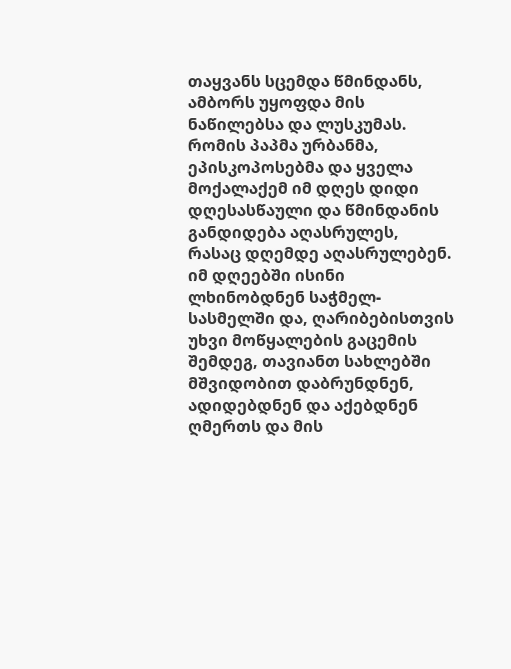თაყვანს სცემდა წმინდანს, ამბორს უყოფდა მის ნაწილებსა და ლუსკუმას. რომის პაპმა ურბანმა, ეპისკოპოსებმა და ყველა მოქალაქემ იმ დღეს დიდი დღესასწაული და წმინდანის განდიდება აღასრულეს, რასაც დღემდე აღასრულებენ. იმ დღეებში ისინი ლხინობდნენ საჭმელ-სასმელში და, ღარიბებისთვის უხვი მოწყალების გაცემის შემდეგ, თავიანთ სახლებში მშვიდობით დაბრუნდნენ, ადიდებდნენ და აქებდნენ ღმერთს და მის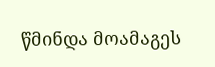წმინდა მოამაგეს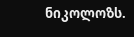ნიკოლოზს.